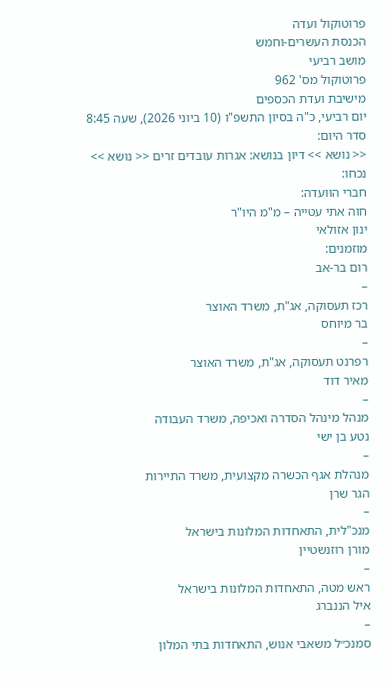פרוטוקול ועדה
הכנסת העשרים-וחמש
מושב רביעי
פרוטוקול מס' 962
מישיבת ועדת הכספים
יום רביעי, כ"ה בסיון התשפ"ו (10 ביוני 2026), שעה 8:45
סדר היום:
<< נושא >> דיון בנושא: אגרות עובדים זרים << נושא >>
נכחו:
חברי הוועדה:
חוה אתי עטייה – מ"מ היו"ר
ינון אזולאי
מוזמנים:
רום בר-אב
–
רכז תעסוקה, אג"ת, משרד האוצר
בר מיוחס
–
רפרנט תעסוקה, אג"ת, משרד האוצר
מאיר דוד
–
מנהל מינהל הסדרה ואכיפה, משרד העבודה
נטע בן ישי
–
מנהלת אגף הכשרה מקצועית, משרד התיירות
הגר שרן
–
מנכ"לית, התאחדות המלונות בישראל
מורן רוזנשטיין
–
ראש מטה, התאחדות המלונות בישראל
איל הננברג
–
סמנכ״ל משאבי אנוש, התאחדות בתי המלון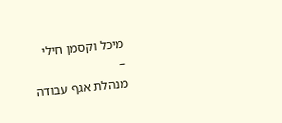מיכל וקסמן חילי
–
מנהלת אגף עבודה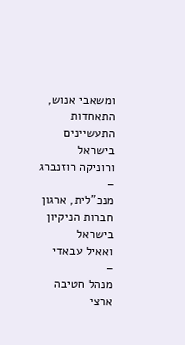ומשאבי אנוש, התאחדות התעשיינים בישראל
ורוניקה רוזנברג
–
מנכ"לית, ארגון חברות הניקיון בישראל
ואאיל עבאדי
–
מנהל חטיבה ארצי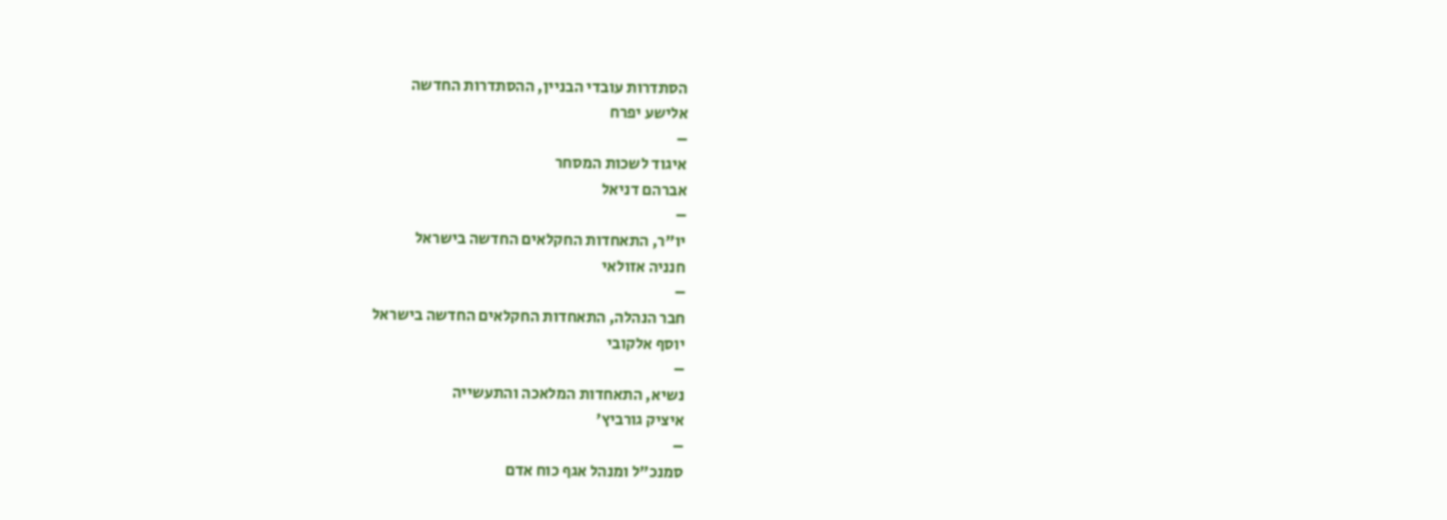הסתדרות עובדי הבניין, ההסתדרות החדשה
אלישע יפרח
–
איגוד לשכות המסחר
אברהם דניאל
–
יו"ר, התאחדות החקלאים החדשה בישראל
חנניה אזולאי
–
חבר הנהלה, התאחדות החקלאים החדשה בישראל
יוסף אלקובי
–
נשיא, התאחדות המלאכה והתעשייה
איציק גורביץ'
–
סמנכ"ל ומנהל אגף כוח אדם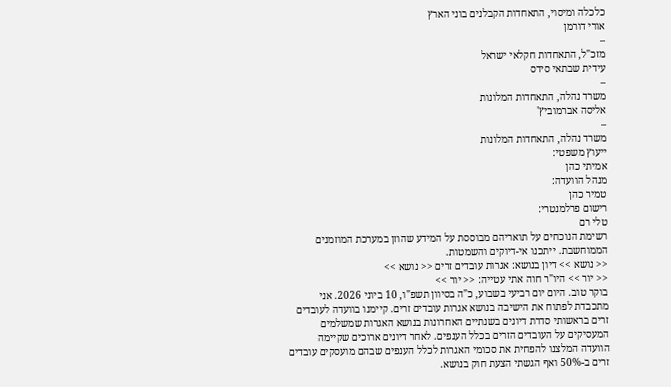כלכלה ומיסוי, התאחדות הקבלנים בוני הארץ
אורי דורמן
–
מזכ"ל, התאחדות חקלאי ישראל
עידית שבתאי סידס
–
משרד נהלה, התאחדות המלונות
אליסה אברמוביץ'
–
משרד נהלה, התאחדות המלונות
ייעוץ משפטי:
אמיתי כהן
מנהל הוועדה:
טמיר כהן
רישום פרלמנטרי:
טלי רם
רשימת הנוכחים על תואריהם מבוססת על המידע שהוזן במערכת המוזמנים הממוחשבת. ייתכנו אי-דיוקים והשמטות.
<< נושא >> דיון בנושא: אגרות עובדים זרים << נושא >>
<< יור >> היו"ר חוה אתי עטייה: << יור >>
בוקר טוב. היום יום רביעי בשבוע, כ"ה בסיוון תשפ"ו, 10 ביוני 2026. אני מתכבדת לפתוח את הישיבה בנושא אגרות עובדים זרים. קיימנו בוועדה לעובדים זרים בראשותי סדרת דיונים בשנתיים האחרונות בנושא האגרות שמשלמים המעסיקים על העובדים הזרים בכלל הענפים. לאחר דיונים ארוכים שקיימה הוועדה המלצנו להפחית את סכומי האגרות לכלל הענפים שבהם מועסקים עובדים זרים ב-50% ואף הגשתי הצעת חוק בנושא.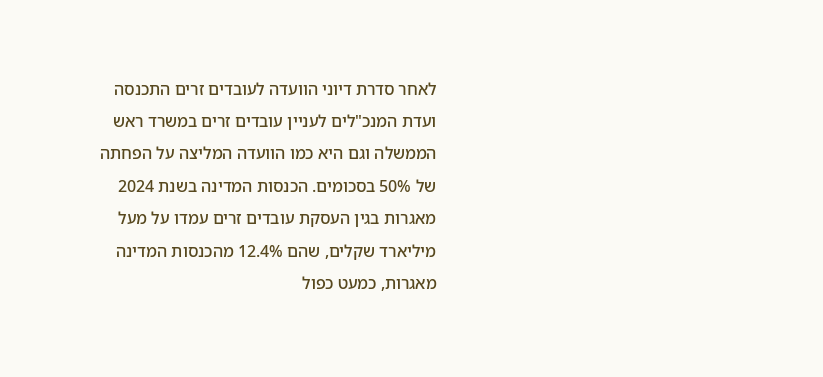לאחר סדרת דיוני הוועדה לעובדים זרים התכנסה ועדת המנכ"לים לעניין עובדים זרים במשרד ראש הממשלה וגם היא כמו הוועדה המליצה על הפחתה של 50% בסכומים. הכנסות המדינה בשנת 2024 מאגרות בגין העסקת עובדים זרים עמדו על מעל מיליארד שקלים, שהם 12.4% מהכנסות המדינה מאגרות, כמעט כפול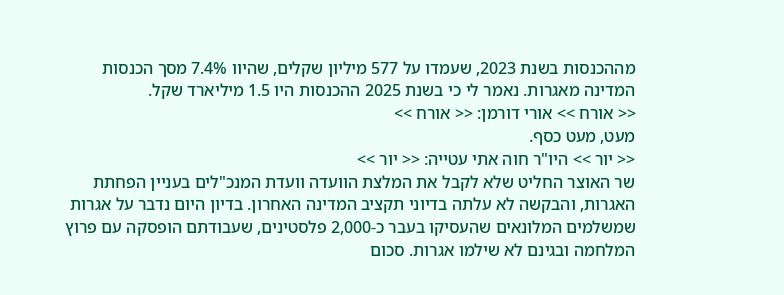מההכנסות בשנת 2023, שעמדו על 577 מיליון שקלים, שהיוו 7.4% מסך הכנסות המדינה מאגרות. נאמר לי כי בשנת 2025 ההכנסות היו 1.5 מיליארד שקל.
<< אורח >> אורי דורמן: << אורח >>
מעט, מעט כסף.
<< יור >> היו"ר חוה אתי עטייה: << יור >>
שר האוצר החליט שלא לקבל את המלצת הוועדה וועדת המנכ"לים בעניין הפחתת האגרות, והבקשה לא עלתה בדיוני תקציב המדינה האחרון. בדיון היום נדבר על אגרות שמשלמים המלונאים שהעסיקו בעבר כ-2,000 פלסטינים, שעבודתם הופסקה עם פרוץ המלחמה ובגינם לא שילמו אגרות. סכום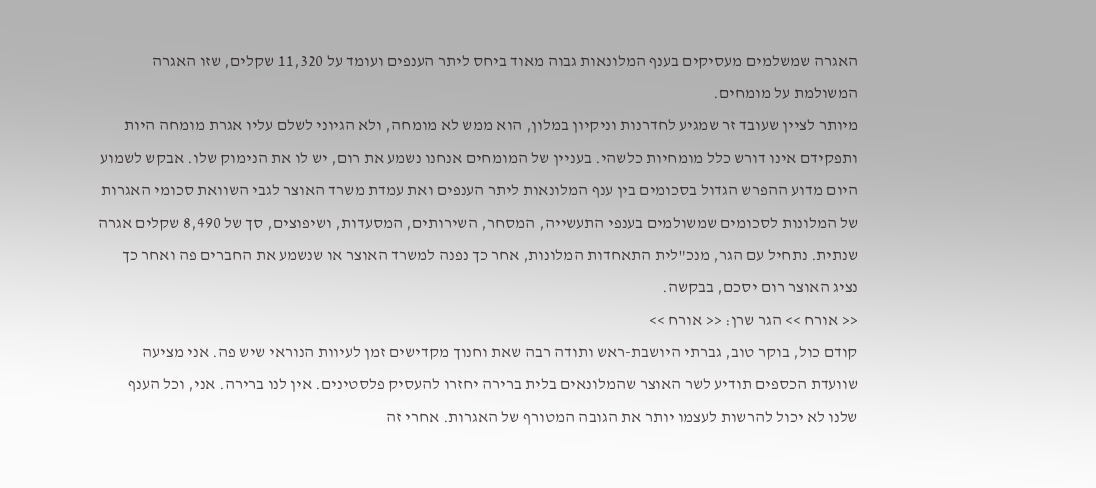האגרה שמשלמים מעסיקים בענף המלונאות גבוה מאוד ביחס ליתר הענפים ועומד על 11,320 שקלים, שזו האגרה המשולמת על מומחים.
מיותר לציין שעובד זר שמגיע לחדרנות וניקיון במלון, הוא ממש לא מומחה, ולא הגיוני לשלם עליו אגרת מומחה היות ותפקידם אינו דורש כלל מומחיות כלשהי. בעניין של המומחים אנחנו נשמע את רום, יש לו את הנימוק שלו. אבקש לשמוע היום מדוע ההפרש הגדול בסכומים בין ענף המלונאות ליתר הענפים ואת עמדת משרד האוצר לגבי השוואת סכומי האגרות של המלונות לסכומים שמשולמים בענפי התעשייה, המסחר, השירותים, המסעדות, ושיפוצים, סך של 8,490 שקלים אגרה שנתית. נתחיל עם הגר, מנכ"לית התאחדות המלונות, אחר כך נפנה למשרד האוצר או שנשמע את החברים פה ואחר כך נציג האוצר רום יסכם, בבקשה.
<< אורח >> הגר שרן: << אורח >>
קודם כול, בוקר טוב, גברתי היושבת-ראש ותודה רבה שאת וחנוך מקדישים זמן לעיוות הנוראי שיש פה. אני מציעה שוועדת הכספים תודיע לשר האוצר שהמלונאים בלית ברירה יחזרו להעסיק פלסטינים. אין לנו ברירה. אני, וכל הענף שלנו לא יכול להרשות לעצמו יותר את הגובה המטורף של האגרות. אחרי זה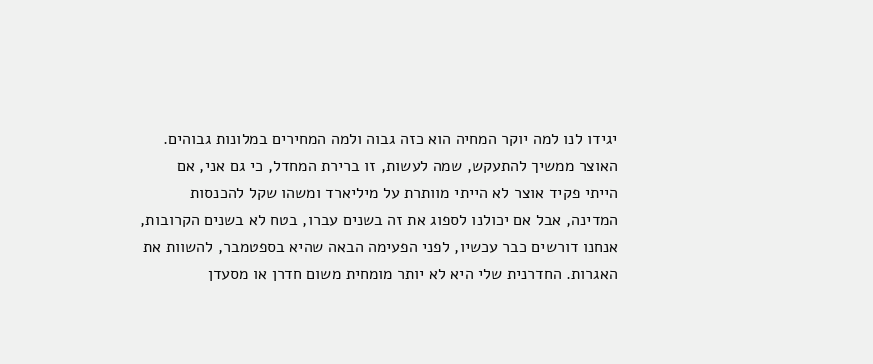יגידו לנו למה יוקר המחיה הוא כזה גבוה ולמה המחירים במלונות גבוהים.
האוצר ממשיך להתעקש, שמה לעשות, זו ברירת המחדל, כי גם אני, אם הייתי פקיד אוצר לא הייתי מוותרת על מיליארד ומשהו שקל להכנסות המדינה, אבל אם יכולנו לספוג את זה בשנים עברו, בטח לא בשנים הקרובות, אנחנו דורשים כבר עכשיו, לפני הפעימה הבאה שהיא בספטמבר, להשוות את האגרות. החדרנית שלי היא לא יותר מומחית משום חדרן או מסעדן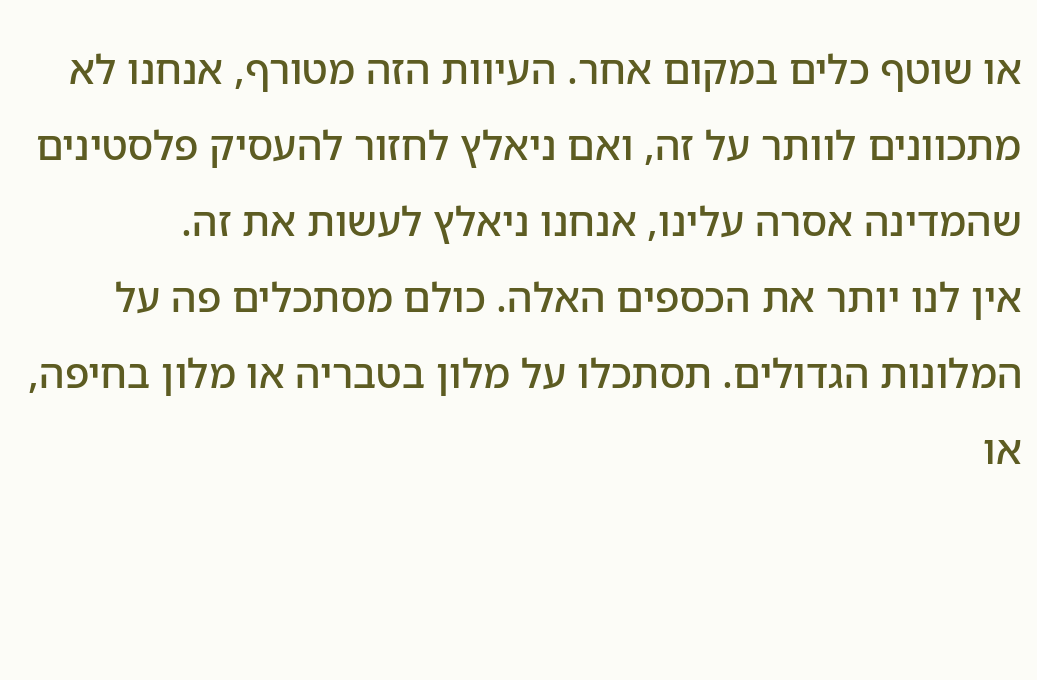או שוטף כלים במקום אחר. העיוות הזה מטורף, אנחנו לא מתכוונים לוותר על זה, ואם ניאלץ לחזור להעסיק פלסטינים שהמדינה אסרה עלינו, אנחנו ניאלץ לעשות את זה.
אין לנו יותר את הכספים האלה. כולם מסתכלים פה על המלונות הגדולים. תסתכלו על מלון בטבריה או מלון בחיפה, או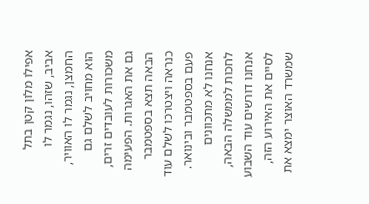אפילו מלון קטן בתל אביב, שזהו, נגמר לו החמצן, נגמר לו האוויר, הוא מחויב לשלם גם משכורות לעובדים זרים, גם את האגרות. הפעימה הבאה תצא בספטמבר כנראה ויצטרכו לשלם עוד פעם בספטמבר ובינואר. אנחנו לא מתכוונים לחכות לממשלה הבאה, אנחנו דורשים עוד השבוע לסיים את האירוע הזה, שמשרד האוצר ימצא את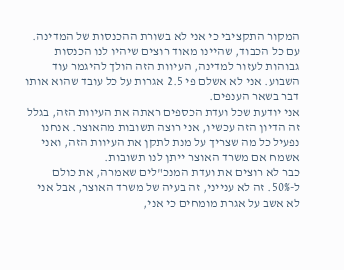המקור התקציבי כי אני לא בשורת ההכנסות של המדינה. עם כל הכבוד, שהיינו מאוד רוצים שיהיו לנו הכנסות גבוהות לעזור למדינה, העיוות הזה הולך להיגמר עוד השבוע. אני לא אשלם פי 2.5 אגרות על כל עובד שהוא אותו דבר בשאר הענפים.
אני יודעת שכל ועדת הכספים ראתה את העיוות הזה, בגלל זה הדיון הזה עכשיו, אני רוצה תשובות מהאוצר. אנחנו נפעיל כל מה שצריך על מנת לתקן את העיוות הזה, ואני אשמח אם משרד האוצר ייתן לנו תשובות.
כבר לא רוצים את ועדת המנכ"לים שאמרה, את כולם ל-50%. זה לא ענייני, זה בעיה של משרד האוצר, אבל אני לא אשב על אגרת מומחים כי אני,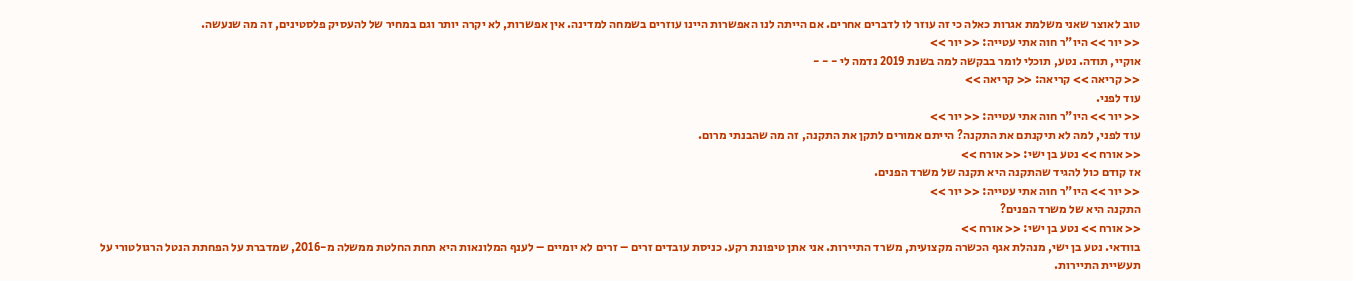טוב לאוצר שאני משלמת אגרות כאלה כי זה עוזר לו לדברים אחרים. אם הייתה לנו האפשרות היינו עוזרים בשמחה למדינה. אין אפשרות, לא יקרה יותר וגם במחיר של להעסיק פלסטינים, זה מה שנעשה.
<< יור >> היו"ר חוה אתי עטייה: << יור >>
אוקיי, תודה. נטע, תוכלי לומר בבקשה למה בשנת 2019 נדמה לי - - -
<< קריאה >> קריאה: << קריאה >>
עוד לפני.
<< יור >> היו"ר חוה אתי עטייה: << יור >>
עוד לפני, למה לא תיקנתם את התקנה? הייתם אמורים לתקן את התקנה, זה מה שהבנתי מרום.
<< אורח >> נטע בן ישי: << אורח >>
אז קודם כול להגיד שהתקנה היא תקנה של משרד הפנים.
<< יור >> היו"ר חוה אתי עטייה: << יור >>
התקנה היא של משרד הפנים?
<< אורח >> נטע בן ישי: << אורח >>
בוודאי. נטע בן ישי, מנהלת אגף הכשרה מקצועית, משרד התיירות. אני אתן טיפונת רקע. כניסת עובדים זרים – זרים לא יומיים – לענף המלונאות היא תחת החלטת ממשלה מ-2016, שמדברת על הפחתת הנטל הרגולטורי על תעשיית התיירות.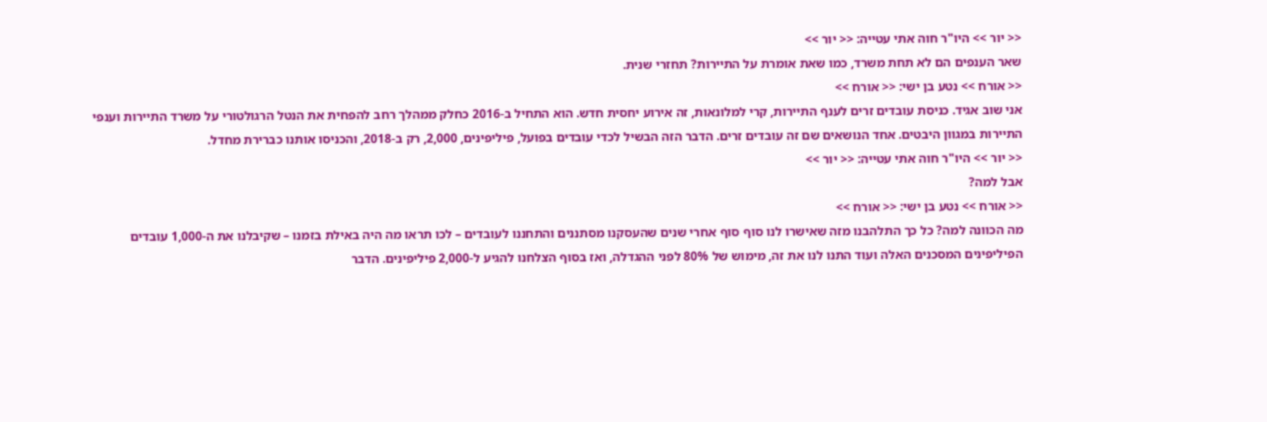<< יור >> היו"ר חוה אתי עטייה: << יור >>
שאר הענפים הם לא תחת משרד, כמו שאת אומרת על התיירות? תחזרי שנית.
<< אורח >> נטע בן ישי: << אורח >>
אני שוב אגיד. כניסת עובדים זרים לענף התיירות, קרי למלונאות, זה אירוע יחסית חדש. הוא התחיל ב-2016 כחלק ממהלך רחב להפחית את הנטל הרגולטורי על משרד התיירות וענפי התיירות במגוון היבטים. אחד הנושאים שם זה עובדים זרים. הדבר הזה הבשיל לכדי עובדים בפועל, פיליפינים, 2,000, רק ב-2018, והכניסו אותנו כברירת מחדל.
<< יור >> היו"ר חוה אתי עטייה: << יור >>
אבל למה?
<< אורח >> נטע בן ישי: << אורח >>
מה הכוונה למה? כל כך התלהבנו מזה שאישרו לנו סוף סוף אחרי שנים שהעסקנו מסתננים והתחננו לעובדים – לכו תראו מה היה באילת בזמנו – שקיבלנו את ה-1,000 עובדים הפיליפינים המסכנים האלה ועוד התנו לנו את זה, מימוש של 80% לפני ההגדלה, ואז בסוף הצלחנו להגיע ל-2,000 פיליפינים. הדבר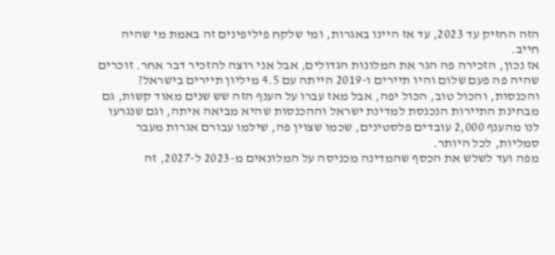הזה החזיק עד 2023, עד אז היינו באגרות, ומי שלקח פיליפינים זה באמת מי שהיה חייב.
אז נכון, הזכירה פה הגר את המלונות הגדולים, אבל אני רוצה להזכיר דבר אחר. זוכרים שהיה פה פעם שלום והיו תיירים ו-2019 הייתה עם 4.5 מיליון תיירים בישראל? והכנסות, והכול טוב, הכול יפה, אבל מאז עברו על הענף הזה שש שנים מאוד קשות, גם מבחינת התיירות הנכנסת למדינת ישראל וההכנסות שהיא מביאה איתה, וגם שנגרעו לנו מהענף 2,000 עובדים פלסטינים, שכמו שצוין פה, שילמו עבורם אגרות מעבר סמליות, לכל היותר.
מפה ועד לשלש את הכסף שהמדינה מכניסה על המלונאים מ-2023 ל-2027, זה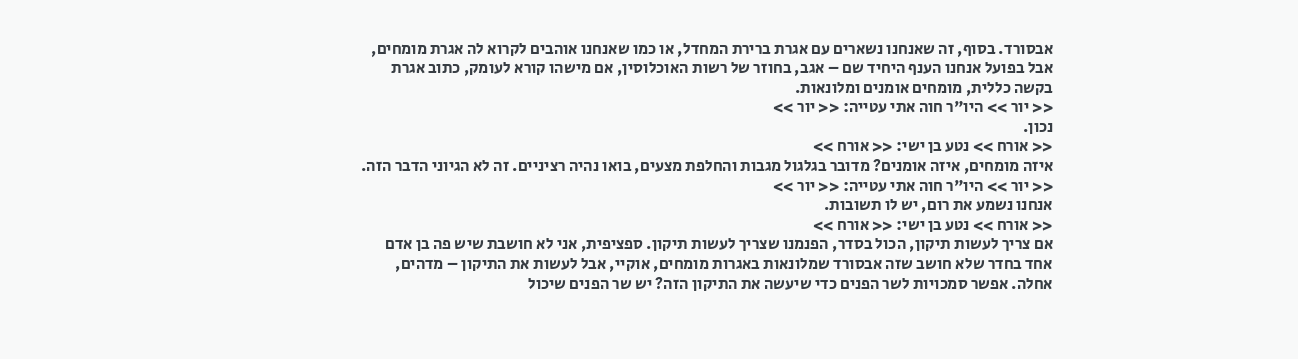אבסורד. בסוף, זה שאנחנו נשארים עם אגרת ברירת המחדל, או כמו שאנחנו אוהבים לקרוא לה אגרת מומחים, אבל בפועל אנחנו הענף היחיד שם – אגב, בחוזר של רשות האוכלוסין, אם מישהו קורא לעומק, כתוב אגרת בקשה כללית, מומחים אומנים ומלונאות.
<< יור >> היו"ר חוה אתי עטייה: << יור >>
נכון.
<< אורח >> נטע בן ישי: << אורח >>
איזה מומחים, איזה אומנים? מדובר בגלגול מגבות והחלפת מצעים, בואו נהיה רציניים. זה לא הגיוני הדבר הזה.
<< יור >> היו"ר חוה אתי עטייה: << יור >>
אנחנו נשמע את רום, יש לו תשובות.
<< אורח >> נטע בן ישי: << אורח >>
אם צריך לעשות תיקון, הכול בסדר, הפנמנו שצריך לעשות תיקון. ספציפית, אני לא חושבת שיש פה בן אדם אחד בחדר שלא חושב שזה אבסורד שמלונאות באגרות מומחים, אוקיי, אבל לעשות את התיקון – מדהים, אחלה. אפשר סמכויות לשר הפנים כדי שיעשה את התיקון הזה? יש שר הפנים שיכול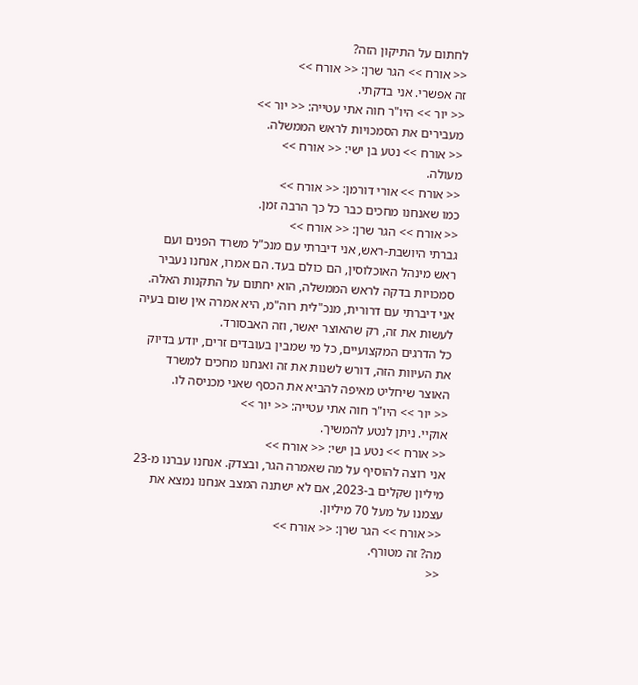לחתום על התיקון הזה?
<< אורח >> הגר שרן: << אורח >>
זה אפשרי. אני בדקתי.
<< יור >> היו"ר חוה אתי עטייה: << יור >>
מעבירים את הסמכויות לראש הממשלה.
<< אורח >> נטע בן ישי: << אורח >>
מעולה.
<< אורח >> אורי דורמן: << אורח >>
כמו שאנחנו מחכים כבר כל כך הרבה זמן.
<< אורח >> הגר שרן: << אורח >>
גברתי היושבת-ראש, אני דיברתי עם מנכ"ל משרד הפנים ועם ראש מינהל האוכלוסין, הם כולם בעד. הם אמרו, אנחנו נעביר סמכויות בדקה לראש הממשלה, הוא יחתום על התקנות האלה. אני דיברתי עם דרורית, מנכ"לית רוה"מ, היא אמרה אין שום בעיה לעשות את זה, רק שהאוצר יאשר, וזה האבסורד.
כל הדרגים המקצועיים, כל מי שמבין בעובדים זרים, יודע בדיוק את העיוות הזה, דורש לשנות את זה ואנחנו מחכים למשרד האוצר שיחליט מאיפה להביא את הכסף שאני מכניסה לו.
<< יור >> היו"ר חוה אתי עטייה: << יור >>
אוקיי. ניתן לנטע להמשיך.
<< אורח >> נטע בן ישי: << אורח >>
אני רוצה להוסיף על מה שאמרה הגר, ובצדק. אנחנו עברנו מ-23 מיליון שקלים ב-2023, אם לא ישתנה המצב אנחנו נמצא את עצמנו על מעל 70 מיליון.
<< אורח >> הגר שרן: << אורח >>
מה? זה מטורף.
<<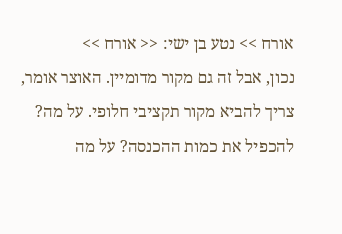אורח >> נטע בן ישי: << אורח >>
נכון, אבל זה גם מקור מדומיין. האוצר אומר, צריך להביא מקור תקציבי חלופי. על מה? להכפיל את כמות ההכנסה? על מה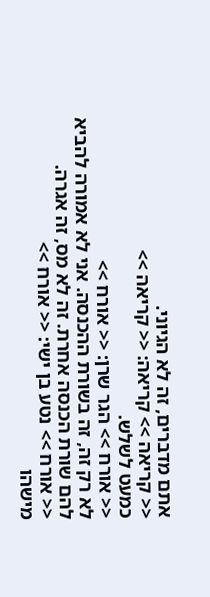אתם מדברים, זה לא הגיוני.
<< קריאה >> קריאה: << קריאה >>
כמעט לשלש.
<< אורח >> הגר שרן: << אורח >>
לא רק זה, זה בשורת ההכנסה. אני לא אמורה להביא להם שורת הכנסה אחרת. זה לא מס, זה אגרה.
<< אורח >> נטע בן ישי: << אורח >>
מישהו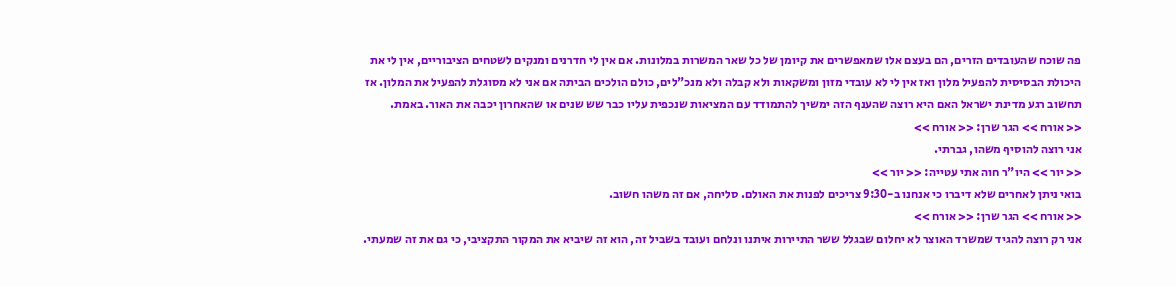פה שוכח שהעובדים הזרים, הם בעצם אלו שמאפשרים את קיומן של כל שאר המשרות במלונות. אם אין לי חדרנים ומנקים לשטחים הציבוריים, אין לי את היכולת הבסיסית להפעיל מלון ואז אין לי לא עובדי מזון ומשקאות ולא קבלה ולא מנכ"לים, כולם הולכים הביתה אם אני לא מסוגלת להפעיל את המלון. אז תחשוב רגע מדינת ישראל האם היא רוצה שהענף הזה ימשיך להתמודד עם המציאות שנכפית עליו כבר שש שנים או שהאחרון יכבה את האור. באמת.
<< אורח >> הגר שרן: << אורח >>
אני רוצה להוסיף משהו, גברתי.
<< יור >> היו"ר חוה אתי עטייה: << יור >>
בואי ניתן לאחרים שלא דיברו כי אנחנו ב-9:30 צריכים לפנות את האולם. סליחה, אם זה משהו חשוב.
<< אורח >> הגר שרן: << אורח >>
אני רק רוצה להגיד שמשרד האוצר לא יחלום שבגלל ששר התיירות איתנו ונלחם ועובד בשביל זה, הוא זה שיביא את המקור התקציבי, כי גם את זה שמעתי.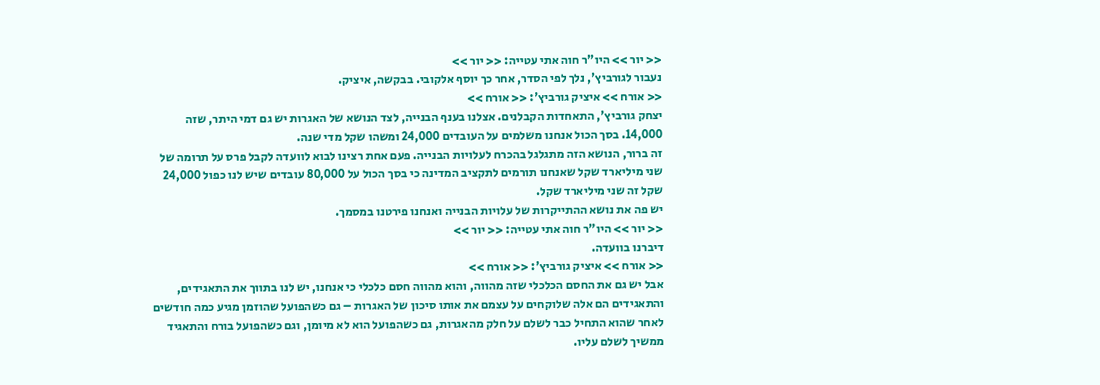<< יור >> היו"ר חוה אתי עטייה: << יור >>
נעבור לגורביץ', נלך לפי הסדר, אחר כך יוסף אלקובי. בבקשה, איציק.
<< אורח >> איציק גורביץ': << אורח >>
יצחק גורביץ', התאחדות הקבלנים. אצלנו בענף הבנייה, לצד הנושא של האגרות יש גם דמי היתר, שזה 14,000. בסך הכול אנחנו משלמים על העובדים 24,000 ומשהו שקל מדי שנה.
זה ברור, הנושא הזה מתגלגל בהכרח לעלויות הבנייה. פעם אחת רצינו לבוא לוועדה לקבל פרס על תרומה של שני מיליארד שקל שאנחנו תורמים לתקציב המדינה כי בסך הכול על 80,000 עובדים שיש לנו כפול 24,000 שקל זה שני מיליארד שקל.
יש פה את נושא ההתייקרות של עלויות הבנייה ואנחנו פירטנו במסמך.
<< יור >> היו"ר חוה אתי עטייה: << יור >>
דיברנו בוועדה.
<< אורח >> איציק גורביץ': << אורח >>
אבל יש גם את החסם הכלכלי שזה מהווה, והוא מהווה חסם כלכלי כי אנחנו, יש לנו בתווך את התאגידים, והתאגידים הם אלה שלוקחים על עצמם את אותו סיכון של האגרות – גם כשהפועל שהוזמן מגיע כמה חודשים לאחר שהוא התחיל כבר לשלם על חלק מהאגרות, גם כשהפועל הוא לא מיומן, וגם כשהפועל בורח והתאגיד ממשיך לשלם עליו.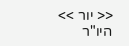<< יור >> היו"ר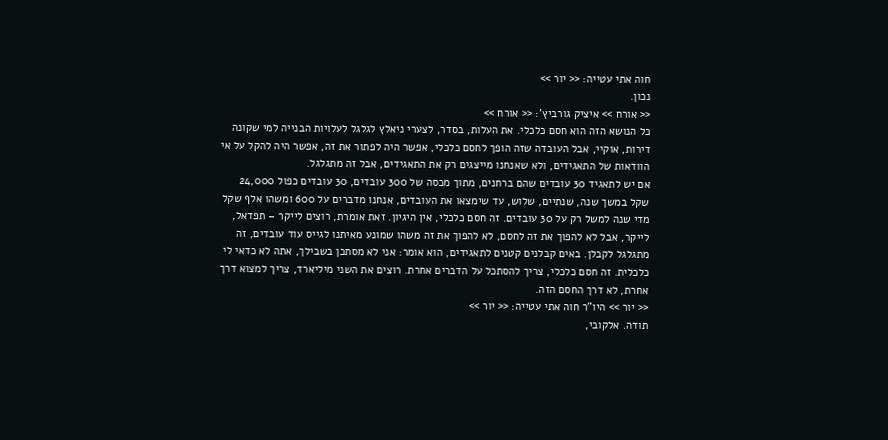חוה אתי עטייה: << יור >>
נכון.
<< אורח >> איציק גורביץ': << אורח >>
כל הנושא הזה הוא חסם כלכלי. את העלות, בסדר, לצערי ניאלץ לגלגל לעלויות הבנייה למי שקונה דירות, אוקיי, אבל העובדה שזה הופך לחסם כלכלי, אפשר היה לפתור את זה, אפשר היה להקל על אי הוודאות של התאגידים, ולא שאנחנו מייצגים רק את התאגידים, אבל זה מתגלגל.
אם יש לתאגיד 30 עובדים שהם ברחנים, מתוך מכסה של 300 עובדים, 30 עובדים כפול 24,000 שקל במשך שנה, שנתיים, שלוש, עד שימצאו את העובדים, אנחנו מדברים על 600 ומשהו אלף שקל מדי שנה למשל רק על 30 עובדים. זה חסם כלכלי, אין היגיון. זאת אומרת, רוצים לייקר – תפדאל, לייקר, אבל לא להפוך את זה לחסם, לא להפוך את זה משהו שמונע מאיתנו לגייס עוד עובדים, זה מתגלגל לקבלן. באים קבלנים קטנים לתאגידים, הוא אומר: אני לא מסתכן בשבילך, אתה לא כדאי לי כלכלית. זה חסם כלכלי, צריך להסתכל על הדברים אחרת. רוצים את השני מיליארד, צריך למצוא דרך אחרת, לא דרך החסם הזה.
<< יור >> היו"ר חוה אתי עטייה: << יור >>
תודה. אלקובי,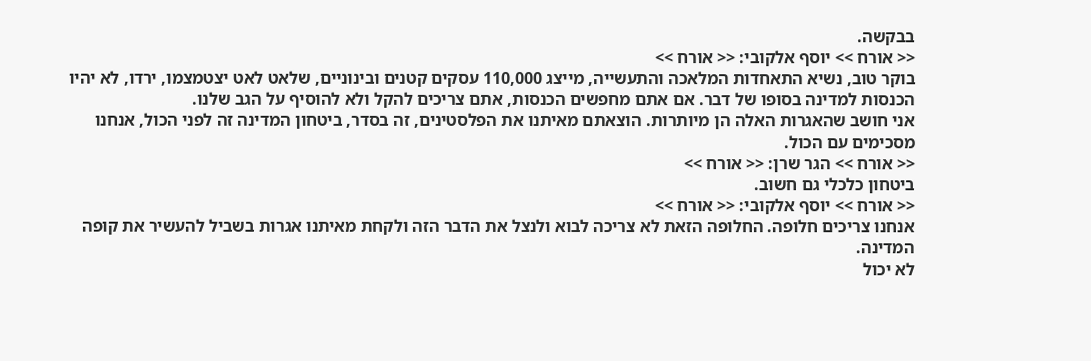בבקשה.
<< אורח >> יוסף אלקובי: << אורח >>
בוקר טוב, נשיא התאחדות המלאכה והתעשייה, מייצג 110,000 עסקים קטנים ובינוניים, שלאט לאט יצטמצמו, ירדו, לא יהיו הכנסות למדינה בסופו של דבר. אם אתם מחפשים הכנסות, אתם צריכים להקל ולא להוסיף על הגב שלנו.
אני חושב שהאגרות האלה הן מיותרות. הוצאתם מאיתנו את הפלסטינים, זה בסדר, ביטחון המדינה זה לפני הכול, אנחנו מסכימים עם הכול.
<< אורח >> הגר שרן: << אורח >>
ביטחון כלכלי גם חשוב.
<< אורח >> יוסף אלקובי: << אורח >>
אנחנו צריכים חלופה. החלופה הזאת לא צריכה לבוא ולנצל את הדבר הזה ולקחת מאיתנו אגרות בשביל להעשיר את קופה המדינה.
לא יכול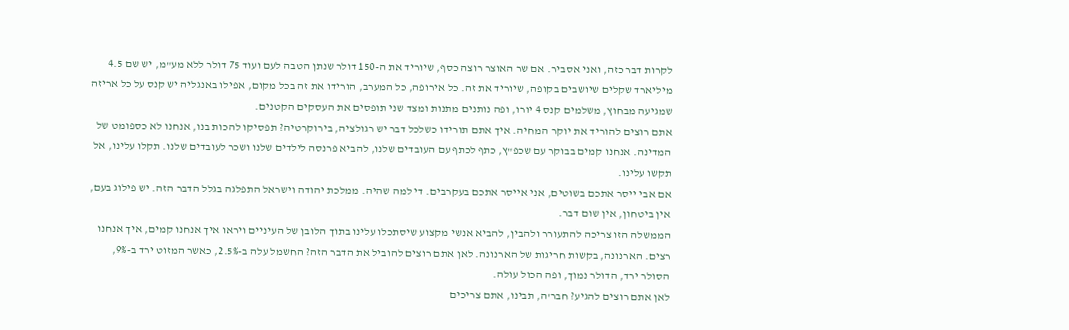לקרות דבר כזה, ואני אסביר. אם שר האוצר רוצה כסף, שיוריד את ה-150 דולר שנתן הטבה לעם ועוד 75 דולר ללא מע"מ, יש שם 4.5 מיליארד שקלים שיושבים בקופה, שיוריד את זה. כל אירופה, כל המערב, הורידו את זה בכל מקום, אפילו באנגליה יש קנס על כל אריזה שמגיעה מבחוץ, משלמים קנס 4 יורו, ופה נותנים מתנות ומצד שני תופסים את העסקים הקטנים.
אתם רוצים להוריד את יוקר המחיה. איך אתם תורידו כשלכל דבר יש רגולציה, בירוקרטיה? תפסיקו להכות בנו, אנחנו לא כספומט של המדינה. אנחנו קמים בבוקר עם שכפ"ץ, כתף לכתף עם העובדים שלנו, להביא פרנסה לילדים שלנו ושכר לעובדים שלנו. תקלו עלינו, אל תקשו עלינו.
אם אבי ייסר אתכם בשוטים, אני אייסר אתכם בעקרבים. די למה שהיה. ממלכת יהודה וישראל התפלגה בגלל הדבר הזה. יש פילוג בעם, אין ביטחון, אין שום דבר.
הממשלה הזו צריכה להתעורר ולהבין, להביא אנשי מקצוע שיסתכלו עלינו בתוך הלובן של העיניים ויראו איך אנחנו קמים, איך אנחנו רצים. הארנונה, בקשות חריגות של הארנונה. לאן אתם רוצים להוביל את הדבר הזה? החשמל עלה ב-2.5%, כאשר המזוט ירד ב-9%, הסולר ירד, הדולר נמוך, ופה הכול עולה.
לאן אתם רוצים להגיע? חבר'ה, תבינו, אתם צריכים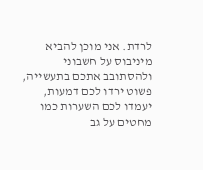לרדת. אני מוכן להביא מיניבוס על חשבוני ולהסתובב אתכם בתעשייה, פשוט ירדו לכם דמעות, יעמדו לכם השערות כמו מחטים על גב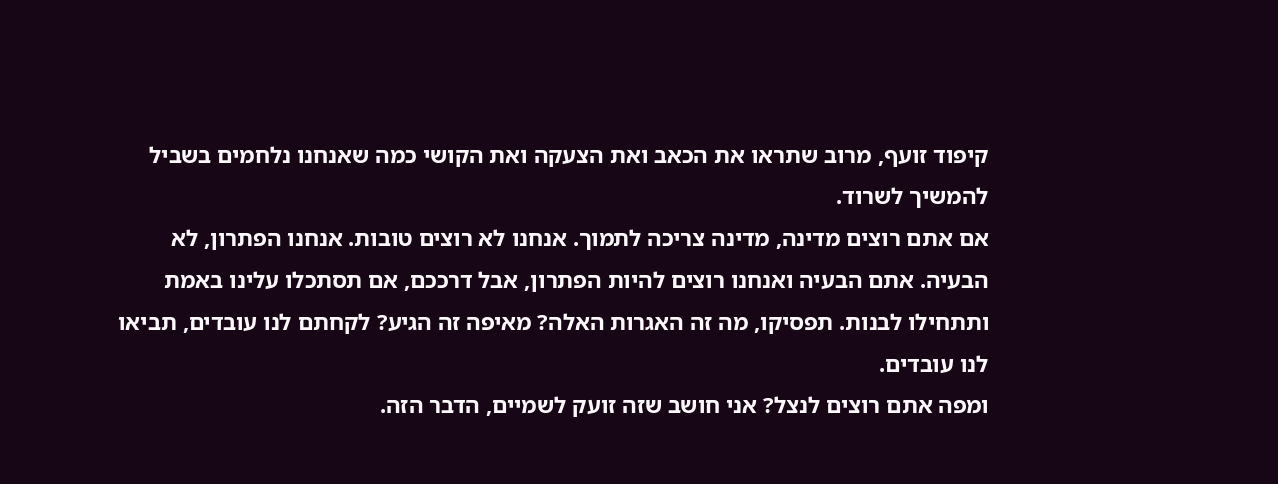קיפוד זועף, מרוב שתראו את הכאב ואת הצעקה ואת הקושי כמה שאנחנו נלחמים בשביל להמשיך לשרוד.
אם אתם רוצים מדינה, מדינה צריכה לתמוך. אנחנו לא רוצים טובות. אנחנו הפתרון, לא הבעיה. אתם הבעיה ואנחנו רוצים להיות הפתרון, אבל דרככם, אם תסתכלו עלינו באמת ותתחילו לבנות. תפסיקו, מה זה האגרות האלה? מאיפה זה הגיע? לקחתם לנו עובדים, תביאו לנו עובדים.
ומפה אתם רוצים לנצל? אני חושב שזה זועק לשמיים, הדבר הזה.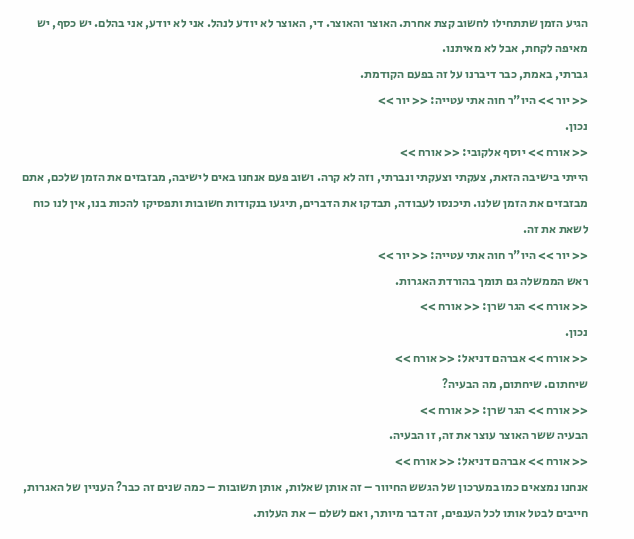הגיע הזמן שתתחילו לחשוב קצת אחרת. האוצר והאוצר. די, האוצר לא יודע לנהל. אני לא יודע, אני בהלם. יש כסף, יש מאיפה לקחת, אבל לא מאיתנו.
גברתי, באמת, כבר דיברנו על זה בפעם הקודמת.
<< יור >> היו"ר חוה אתי עטייה: << יור >>
נכון.
<< אורח >> יוסף אלקובי: << אורח >>
הייתי בישיבה הזאת, צעקתי וצעקתי ונברתי, וזה לא קרה. ושוב פעם אנחנו באים לישיבה, מבזבזים את הזמן שלכם, אתם מבזבזים את הזמן שלנו. תיכנסו לעבודה, תבדקו את הדברים, תיגעו בנקודות חשובות ותפסיקו להכות בנו, אין לנו כוח לשאת את זה.
<< יור >> היו"ר חוה אתי עטייה: << יור >>
ראש הממשלה גם תומך בהורדת האגרות.
<< אורח >> הגר שרן: << אורח >>
נכון.
<< אורח >> אברהם דניאל: << אורח >>
שיחתום. שיחתום, מה הבעיה?
<< אורח >> הגר שרן: << אורח >>
הבעיה ששר האוצר עוצר את זה, זו הבעיה.
<< אורח >> אברהם דניאל: << אורח >>
אנחנו נמצאים כמו במערכון של הגשש החיוור – זה אותן שאלות, אותן תשובות – כמה שנים זה כבר? העניין של האגרות, חייבים לבטל אותו לכל הענפים, זה דבר מיותר, ואם לשלם – את העלות.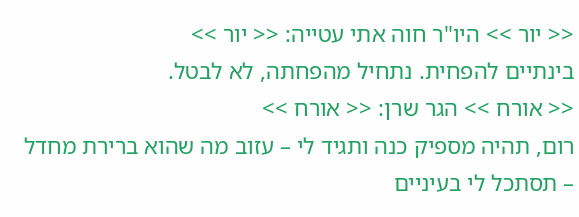<< יור >> היו"ר חוה אתי עטייה: << יור >>
בינתיים להפחית. נתחיל מהפחתה, לא לבטל.
<< אורח >> הגר שרן: << אורח >>
רום, תהיה מספיק כנה ותגיד לי – עזוב מה שהוא ברירת מחדל – תסתכל לי בעיניים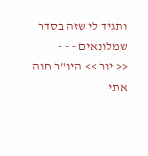ותגיד לי שזה בסדר שמלונאים - - -
<< יור >> היו"ר חוה אתי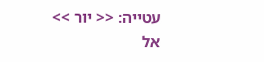עטייה: << יור >>
אל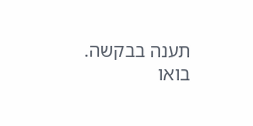תענה בבקשה. בואו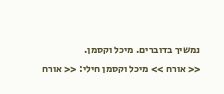נמשיך בדוברים. מיכל וקסמן.
<< אורח >> מיכל וקסמן חילי: << אורח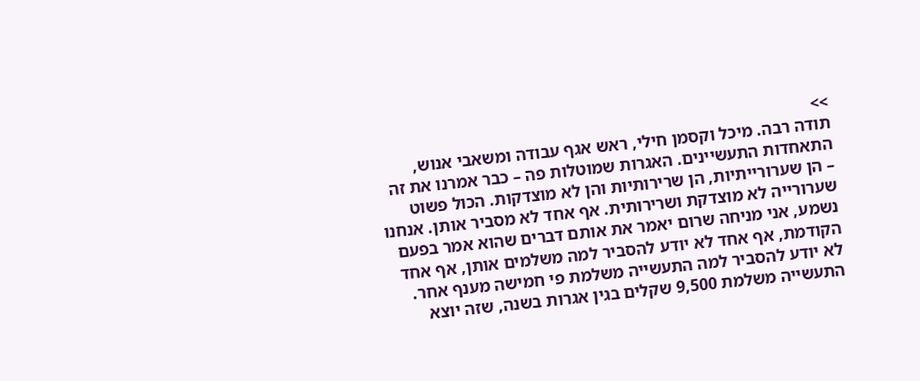>>
תודה רבה. מיכל וקסמן חילי, ראש אגף עבודה ומשאבי אנוש, התאחדות התעשיינים. האגרות שמוטלות פה – כבר אמרנו את זה – הן שערורייתיות, הן שרירותיות והן לא מוצדקות. הכול פשוט שערורייה לא מוצדקת ושרירותית. אף אחד לא מסביר אותן. אנחנו נשמע, אני מניחה שרום יאמר את אותם דברים שהוא אמר בפעם הקודמת, אף אחד לא יודע להסביר למה משלמים אותן, אף אחד לא יודע להסביר למה התעשייה משלמת פי חמישה מענף אחר.
התעשייה משלמת 9,500 שקלים בגין אגרות בשנה, שזה יוצא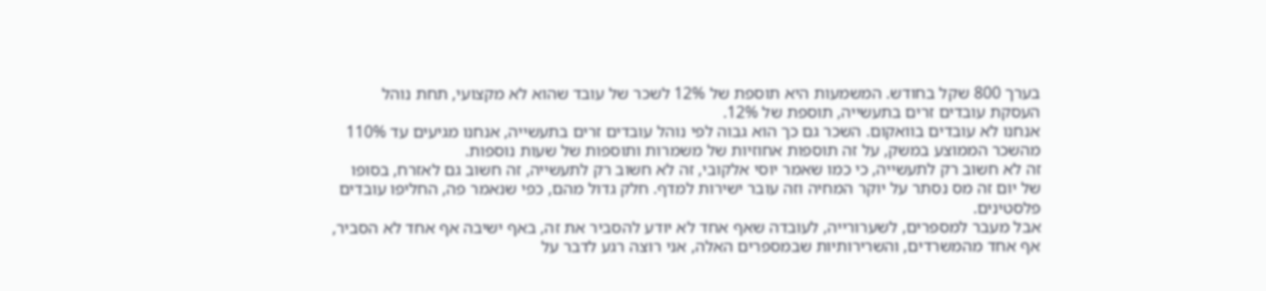בערך 800 שקל בחודש. המשמעות היא תוספת של 12% לשכר של עובד שהוא לא מקצועי, תחת נוהל העסקת עובדים זרים בתעשייה, תוספת של 12%.
אנחנו לא עובדים בוואקום. השכר גם כך הוא גבוה לפי נוהל עובדים זרים בתעשייה, אנחנו מגיעים עד 110% מהשכר הממוצע במשק, על זה תוספות אחוזיות של משמרות ותוספות של שעות נוספות.
זה לא חשוב רק לתעשייה, כי כמו שאמר יוסי אלקובי, זה לא חשוב רק לתעשייה, זה חשוב גם לאזרח, בסופו של יום זה מס נסתר על יוקר המחיה וזה עובר ישירות למדף. חלק גדול מהם, כפי שנאמר פה, החליפו עובדים פלסטינים.
אבל מעבר למספרים, לשערורייה, לעובדה שאף אחד לא יודע להסביר את זה, באף ישיבה אף אחד לא הסביר, אף אחד מהמשרדים, והשרירותיות שבמספרים האלה, אני רוצה רגע לדבר על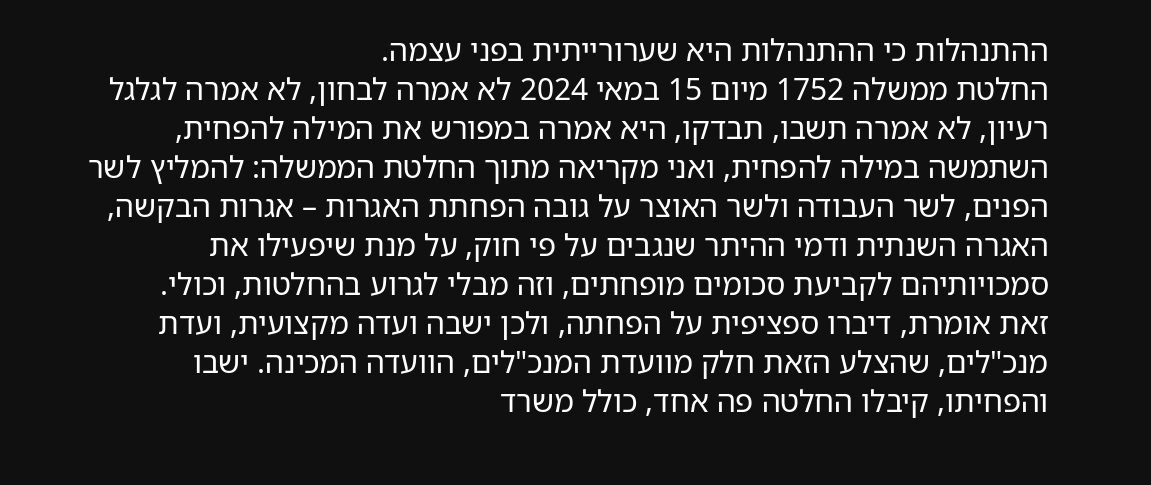ההתנהלות כי ההתנהלות היא שערורייתית בפני עצמה.
החלטת ממשלה 1752 מיום 15 במאי 2024 לא אמרה לבחון, לא אמרה לגלגל רעיון, לא אמרה תשבו, תבדקו, היא אמרה במפורש את המילה להפחית, השתמשה במילה להפחית, ואני מקריאה מתוך החלטת הממשלה: להמליץ לשר הפנים, לשר העבודה ולשר האוצר על גובה הפחתת האגרות – אגרות הבקשה, האגרה השנתית ודמי ההיתר שנגבים על פי חוק, על מנת שיפעילו את סמכויותיהם לקביעת סכומים מופחתים, וזה מבלי לגרוע בהחלטות, וכולי.
זאת אומרת, דיברו ספציפית על הפחתה, ולכן ישבה ועדה מקצועית, ועדת מנכ"לים, שהצלע הזאת חלק מוועדת המנכ"לים, הוועדה המכינה. ישבו והפחיתו, קיבלו החלטה פה אחד, כולל משרד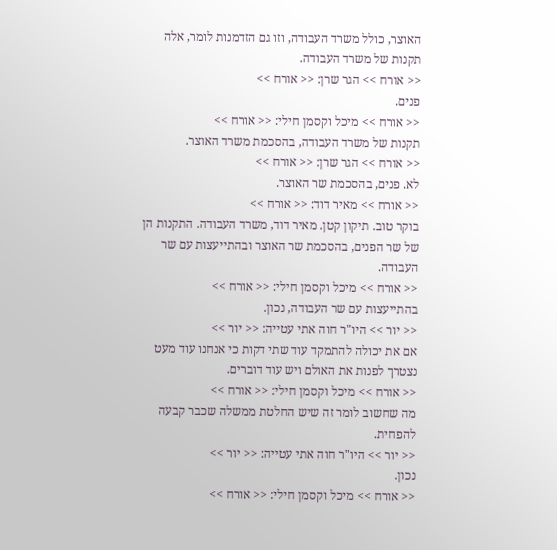האוצר, כולל משרד העבודה, וזו גם הזדמנות לומר, אלה תקנות של משרד העבודה.
<< אורח >> הגר שרן: << אורח >>
פנים.
<< אורח >> מיכל וקסמן חילי: << אורח >>
תקנות של משרד העבודה, בהסכמת משרד האוצר.
<< אורח >> הגר שרן: << אורח >>
לא. פנים, בהסכמת שר האוצר.
<< אורח >> מאיר דוד: << אורח >>
בוקר טוב. תיקון קטן. מאיר דוד, משרד העבודה. התקנות הן של שר הפנים, בהסכמת שר האוצר ובהתייעצות עם שר העבודה.
<< אורח >> מיכל וקסמן חילי: << אורח >>
בהתייעצות עם שר העבודה, נכון.
<< יור >> היו"ר חוה אתי עטייה: << יור >>
אם את יכולה להתמקד עוד שתי דקות כי אנחנו עוד מעט נצטרך לפנות את האולם ויש עוד דוברים.
<< אורח >> מיכל וקסמן חילי: << אורח >>
מה שחשוב לומר זה שיש החלטת ממשלה שכבר קבעה להפחית.
<< יור >> היו"ר חוה אתי עטייה: << יור >>
נכון.
<< אורח >> מיכל וקסמן חילי: << אורח >>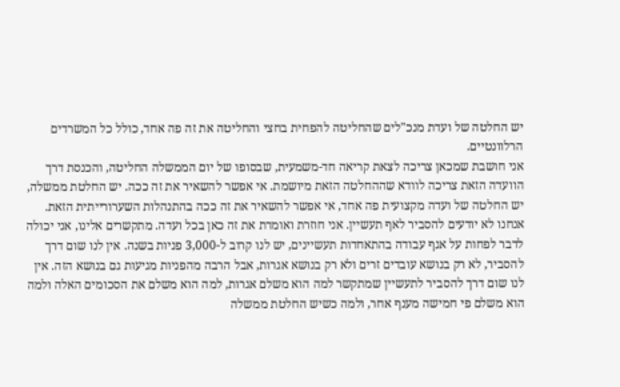יש החלטה של ועדת מנכ"לים שהחליטה להפחית בחצי והחליטה את זה פה אחד, כולל כל המשרדים הרלוונטיים.
אני חושבת שמכאן צריכה לצאת קריאה חד-משמעית, שבסופו של יום הממשלה החליטה, והכנסת דרך הוועדה הזאת צריכה לוודא שההחלטה הזאת מיושמת. אי אפשר להשאיר את זה ככה. יש החלטת ממשלה, יש החלטה של ועדה מקצועית פה אחד, אי אפשר להשאיר את זה ככה בהתנהלות השערורייתית הזאת.
אנחנו לא יודעים להסביר לאף תעשיין. אני חוזרת ואומרת את זה כאן בכל ועדה. מתקשרים אלינו, אני יכולה לדבר לפחות על אגף עבודה בהתאחדות תעשיינים, יש לנו קרוב ל-3,000 פניות בשנה. אין לנו שום דרך להסביר, לא רק בנושא עובדים זרים ולא רק בנושא אגרות, אבל הרבה מהפניות מגיעות גם בנושא הזה. אין לנו שום דרך להסביר לתעשיין שמתקשר למה הוא משלם אגרות, למה הוא משלם את הסכומים האלה ולמה הוא משלם פי חמישה מענף אחר, ולמה כשיש החלטת ממשלה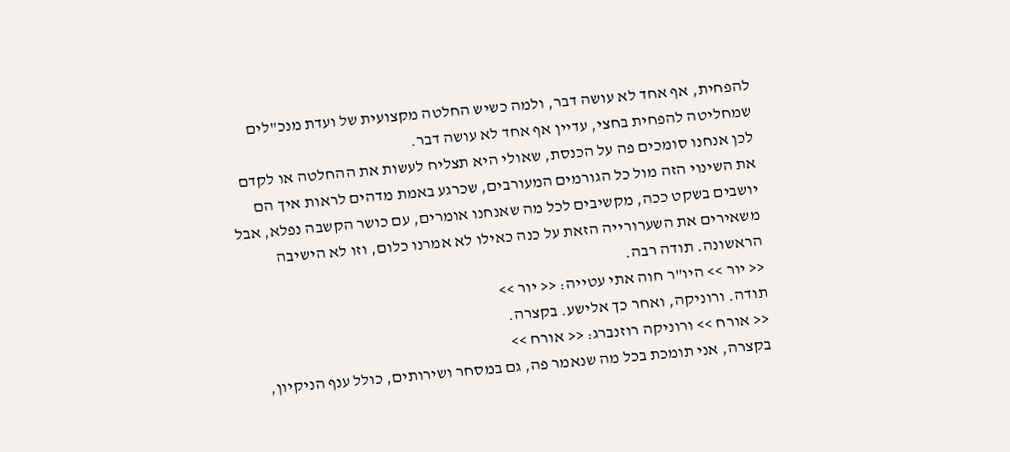להפחית, אף אחד לא עושה דבר, ולמה כשיש החלטה מקצועית של ועדת מנכ"לים שמחליטה להפחית בחצי, עדיין אף אחד לא עושה דבר.
לכן אנחנו סומכים פה על הכנסת, שאולי היא תצליח לעשות את ההחלטה או לקדם את השינוי הזה מול כל הגורמים המעורבים, שכרגע באמת מדהים לראות איך הם יושבים בשקט ככה, מקשיבים לכל מה שאנחנו אומרים, עם כושר הקשבה נפלא, אבל משאירים את השערורייה הזאת על כנה כאילו לא אמרנו כלום, וזו לא הישיבה הראשונה. תודה רבה.
<< יור >> היו"ר חוה אתי עטייה: << יור >>
תודה. ורוניקה, ואחר כך אלישע. בקצרה.
<< אורח >> ורוניקה רוזנברג: << אורח >>
בקצרה, אני תומכת בכל מה שנאמר פה, גם במסחר ושירותים, כולל ענף הניקיון,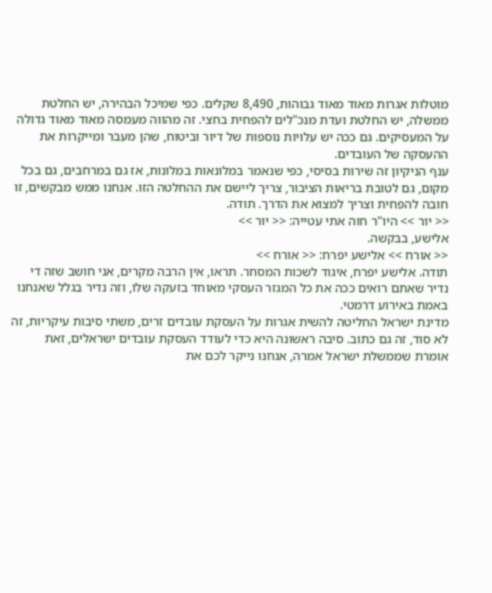מוטלות אגרות מאוד מאוד גבוהות, 8,490 שקלים. כפי שמיכל הבהירה, יש החלטת ממשלה, יש החלטת ועדת מנכ"לים להפחית בחצי. זה מהווה מעמסה מאוד מאוד גדולה על המעסיקים. גם ככה יש עלויות נוספות של דיור וביטוח, שהן מעבר ומייקרות את ההעסקה של העובדים.
ענף הניקיון זה שירות בסיסי, כפי שנאמר במלונאות במלונות, אז גם במרחבים, גם בכל מקום, גם לטובת בריאות הציבור, צריך ליישם את ההחלטה הזו. אנחנו ממש מבקשים, זו חובה להפחית וצריך למצוא את הדרך. תודה.
<< יור >> היו"ר חוה אתי עטייה: << יור >>
אלישע, בבקשה.
<< אורח >> אלישע יפרח: << אורח >>
תודה. אלישע יפרח, איגוד לשכות המסחר. תראו, אין הרבה מקרים, אני חושב שזה די נדיר שאתם רואים ככה את כל המגזר העסקי מאוחד בזעקה שלו, וזה נדיר בגלל שאנחנו באמת באירוע דרמטי.
מדינת ישראל החליטה להשית אגרות על העסקת עובדים זרים, משתי סיבות עיקריות, זה לא סוד, זה גם כתוב. סיבה ראשונה היא כדי לעודד העסקת עובדים ישראלים, זאת אומרת שממשלת ישראל אמרה, אנחנו נייקר לכם את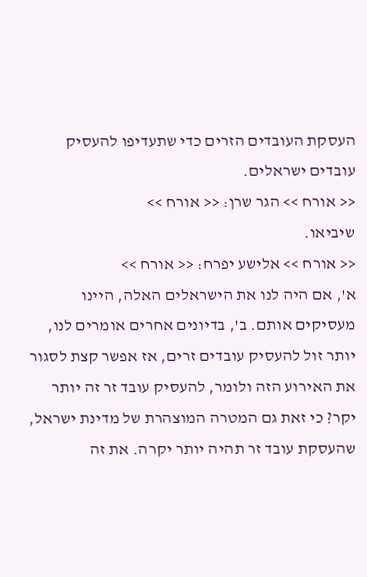העסקת העובדים הזרים כדי שתעדיפו להעסיק עובדים ישראלים.
<< אורח >> הגר שרן: << אורח >>
שיביאו.
<< אורח >> אלישע יפרח: << אורח >>
א', אם היה לנו את הישראלים האלה, היינו מעסיקים אותם. ב', בדיונים אחרים אומרים לנו, יותר זול להעסיק עובדים זרים, אז אפשר קצת לסגור את האירוע הזה ולומר, להעסיק עובד זר זה יותר יקר? כי זאת גם המטרה המוצהרת של מדינת ישראל, שהעסקת עובד זר תהיה יותר יקרה. את זה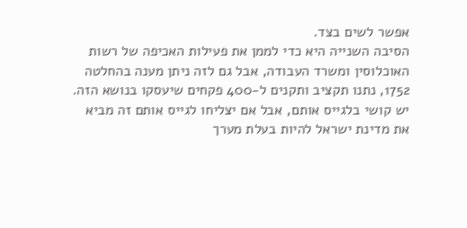אפשר לשים בצד.
הסיבה השנייה היא כדי לממן את פעילות האכיפה של רשות האוכלוסין ומשרד העבודה, אבל גם לזה ניתן מענה בהחלטה 1752, נתנו תקציב ותקנים ל-400 פקחים שיעסקו בנושא הזה. יש קושי בלגייס אותם, אבל אם יצליחו לגייס אותם זה מביא את מדינת ישראל להיות בעלת מערך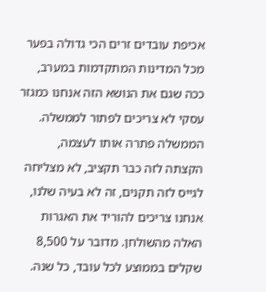אכיפת עובדים זרים הכי גדולה בפער מכל המדינות המתקדמות במערב, ככה שגם את הנושא הזה אנחנו כמגזר עסקי לא צריכים לפתור לממשלה.
הממשלה פתרה אותו לעצמה, הקצתה לזה כבר תקציב, לא מצליחה לגייס לזה תקנים, זה לא בעיה שלנו, אנחנו צריכים להוריד את האגרות האלה מהשולחן. מדובר על 8,500 שקלים בממוצע לכל עובד, כל שנה.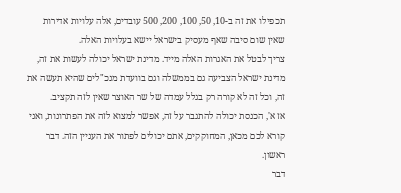תכפילו את זה ב-10, 50, 100, 200, 500 עובדים, אלה עלויות אדירות שאין שום סיבה שאף מעסיק בישראל יישא בעלויות האלה.
צריך לבטל את האגרות האלה מייד. מדינת ישראל יכולה לעשות את זה, מדינת ישראל הצביעה גם בממשלה וגם בוועדת מנכ"לים שהיא תעשה את זה, וכל זה לא קורה רק בגלל עמדה של שר האוצר שאין לזה תקציב.
אז א', הכנסת יכולה להתגבר על זה, אפשר למצוא לזה את הפתרונות, ואני קורא לכם מכאן, המחוקקים, אתם יכולים לפתור את העניין הזה. דבר ראשון.
דבר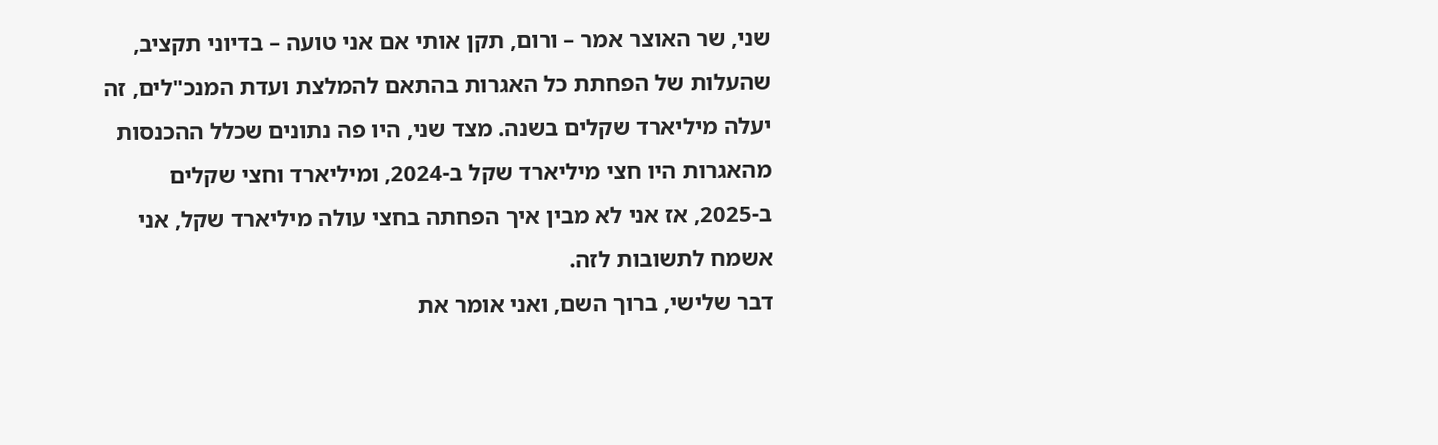שני, שר האוצר אמר – ורום, תקן אותי אם אני טועה – בדיוני תקציב, שהעלות של הפחתת כל האגרות בהתאם להמלצת ועדת המנכ"לים, זה יעלה מיליארד שקלים בשנה. מצד שני, היו פה נתונים שכלל ההכנסות מהאגרות היו חצי מיליארד שקל ב-2024, ומיליארד וחצי שקלים ב-2025, אז אני לא מבין איך הפחתה בחצי עולה מיליארד שקל, אני אשמח לתשובות לזה.
דבר שלישי, ברוך השם, ואני אומר את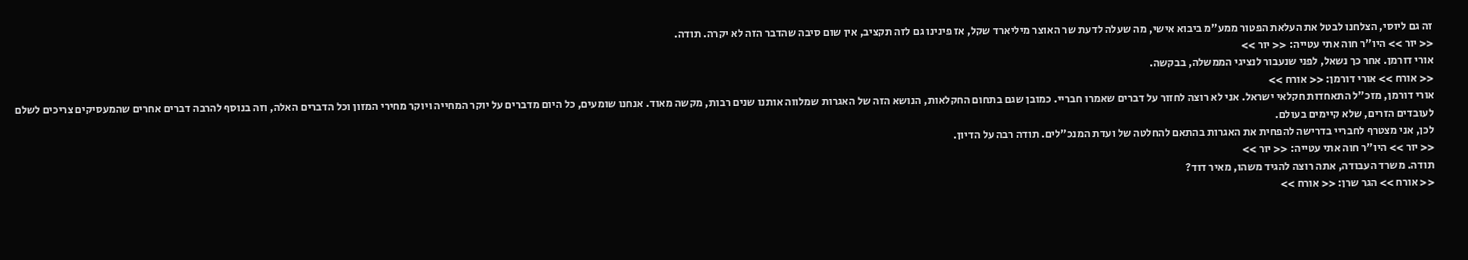זה גם ליוסי, הצלחנו לבטל את העלאת הפטור ממע"מ ביבוא אישי, מה שעלה לדעת שר האוצר מיליארד שקל, אז פינינו גם לזה תקציב, אין שום סיבה שהדבר הזה לא יקרה. תודה.
<< יור >> היו"ר חוה אתי עטייה: << יור >>
אורי דורמן. אחר כך נשאל, לפני שנעבור לנציגי הממשלה, בבקשה.
<< אורח >> אורי דורמן: << אורח >>
אורי דורמן, מזכ"ל התאחדות חקלאי ישראל. אני לא רוצה לחזור על דברים שאמרו חבריי. כמובן שגם בתחום החקלאות, הנושא הזה של האגרות שמלווה אותנו שנים רבות, מקשה מאוד. אנחנו שומעים, כל היום מדברים על יוקר המחייה ויוקר מחירי המזון וכל הדברים האלה, וזה בנוסף להרבה דברים אחרים שהמעסיקים צריכים לשלם לעובדים הזרים, שלא קיימים בעולם.
לכן, אני מצטרף לחבריי בדרישה להפחית את האגרות בהתאם להחלטה של ועדת המנכ"לים. תודה רבה על הדיון.
<< יור >> היו"ר חוה אתי עטייה: << יור >>
תודה. משרד העבודה, אתה רוצה להגיד משהו, מאיר דוד?
<< אורח >> הגר שרן: << אורח >>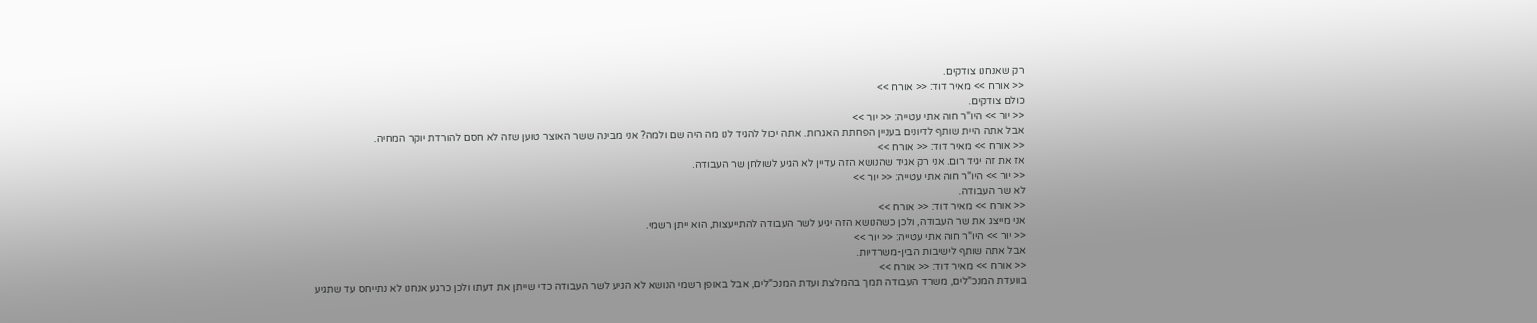רק שאנחנו צודקים.
<< אורח >> מאיר דוד: << אורח >>
כולם צודקים.
<< יור >> היו"ר חוה אתי עטייה: << יור >>
אבל אתה היית שותף לדיונים בעניין הפחתת האגרות. אתה יכול להגיד לנו מה היה שם ולמה? אני מבינה ששר האוצר טוען שזה לא חסם להורדת יוקר המחיה.
<< אורח >> מאיר דוד: << אורח >>
אז את זה יגיד רום. אני רק אגיד שהנושא הזה עדיין לא הגיע לשולחן שר העבודה.
<< יור >> היו"ר חוה אתי עטייה: << יור >>
לא שר העבודה.
<< אורח >> מאיר דוד: << אורח >>
אני מייצג את שר העבודה, ולכן כשהנושא הזה יגיע לשר העבודה להתייעצות, הוא ייתן רשמי.
<< יור >> היו"ר חוה אתי עטייה: << יור >>
אבל אתה שותף לישיבות הבין-משרדיות.
<< אורח >> מאיר דוד: << אורח >>
בוועדת המנכ"לים, משרד העבודה תמך בהמלצת ועדת המנכ"לים, אבל באופן רשמי הנושא לא הגיע לשר העבודה כדי שייתן את דעתו ולכן כרגע אנחנו לא נתייחס עד שתגיע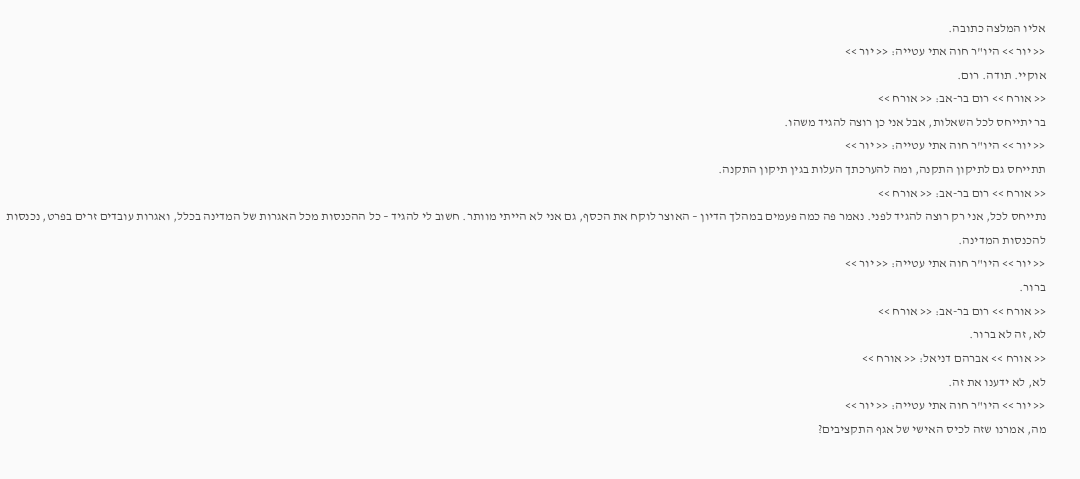אליו המלצה כתובה.
<< יור >> היו"ר חוה אתי עטייה: << יור >>
אוקיי. תודה. רום.
<< אורח >> רום בר-אב: << אורח >>
בר יתייחס לכל השאלות, אבל אני כן רוצה להגיד משהו.
<< יור >> היו"ר חוה אתי עטייה: << יור >>
תתייחס גם לתיקון התקנה, ומה להערכתך העלות בגין תיקון התקנה.
<< אורח >> רום בר-אב: << אורח >>
נתייחס לכל, אני רק רוצה להגיד לפני. נאמר פה כמה פעמים במהלך הדיון – האוצר לוקח את הכסף, גם אני לא הייתי מוותר. חשוב לי להגיד – כל ההכנסות מכל האגרות של המדינה בכלל, ואגרות עובדים זרים בפרט, נכנסות להכנסות המדינה.
<< יור >> היו"ר חוה אתי עטייה: << יור >>
ברור.
<< אורח >> רום בר-אב: << אורח >>
לא, זה לא ברור.
<< אורח >> אברהם דניאל: << אורח >>
לא, לא ידענו את זה.
<< יור >> היו"ר חוה אתי עטייה: << יור >>
מה, אמרנו שזה לכיס האישי של אגף התקציבים?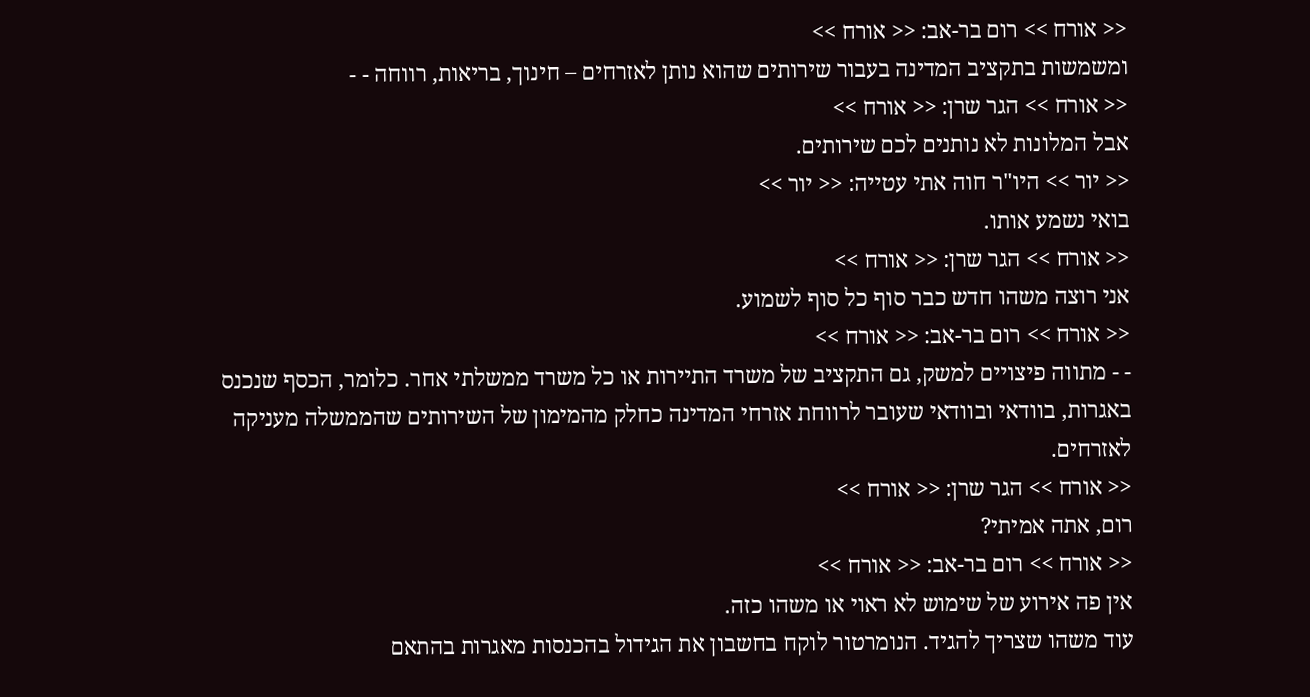<< אורח >> רום בר-אב: << אורח >>
ומשמשות בתקציב המדינה בעבור שירותים שהוא נותן לאזרחים – חינוך, בריאות, רווחה - -
<< אורח >> הגר שרן: << אורח >>
אבל המלונות לא נותנים לכם שירותים.
<< יור >> היו"ר חוה אתי עטייה: << יור >>
בואי נשמע אותו.
<< אורח >> הגר שרן: << אורח >>
אני רוצה משהו חדש כבר סוף כל סוף לשמוע.
<< אורח >> רום בר-אב: << אורח >>
- - מתווה פיצויים למשק, גם התקציב של משרד התיירות או כל משרד ממשלתי אחר. כלומר, הכסף שנכנס באגרות, בוודאי ובוודאי שעובר לרווחת אזרחי המדינה כחלק מהמימון של השירותים שהממשלה מעניקה לאזרחים.
<< אורח >> הגר שרן: << אורח >>
רום, אתה אמיתי?
<< אורח >> רום בר-אב: << אורח >>
אין פה אירוע של שימוש לא ראוי או משהו כזה.
עוד משהו שצריך להגיד. הנומרטור לוקח בחשבון את הגידול בהכנסות מאגרות בהתאם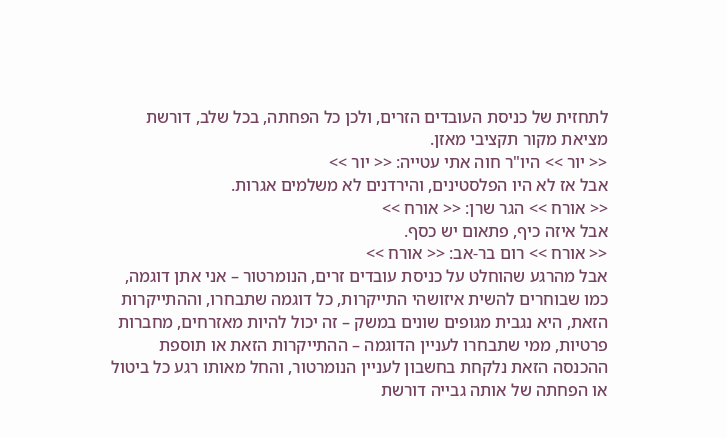לתחזית של כניסת העובדים הזרים, ולכן כל הפחתה, בכל שלב, דורשת מציאת מקור תקציבי מאזן.
<< יור >> היו"ר חוה אתי עטייה: << יור >>
אבל אז לא היו הפלסטינים, והירדנים לא משלמים אגרות.
<< אורח >> הגר שרן: << אורח >>
אבל איזה כיף, פתאום יש כסף.
<< אורח >> רום בר-אב: << אורח >>
אבל מהרגע שהוחלט על כניסת עובדים זרים, הנומרטור – אני אתן דוגמה, כמו שבוחרים להשית איזושהי התייקרות, כל דוגמה שתבחרו, וההתייקרות הזאת, היא נגבית מגופים שונים במשק – זה יכול להיות מאזרחים, מחברות פרטיות, ממי שתבחרו לעניין הדוגמה – ההתייקרות הזאת או תוספת ההכנסה הזאת נלקחת בחשבון לעניין הנומרטור, והחל מאותו רגע כל ביטול או הפחתה של אותה גבייה דורשת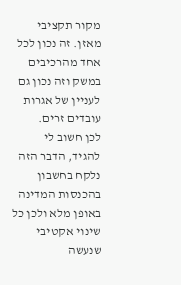מקור תקציבי מאזן. זה נכון לכל אחד מהרכיבים במשק וזה נכון גם לעניין של אגרות עובדים זרים.
לכן חשוב לי להגיד, הדבר הזה נלקח בחשבון בהכנסות המדינה באופן מלא ולכן כל שינוי אקטיבי שנעשה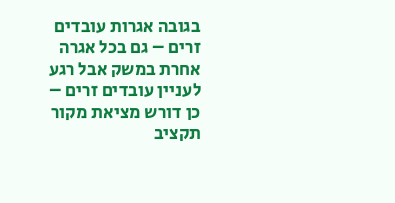בגובה אגרות עובדים זרים – גם בכל אגרה אחרת במשק אבל רגע לעניין עובדים זרים – כן דורש מציאת מקור תקציב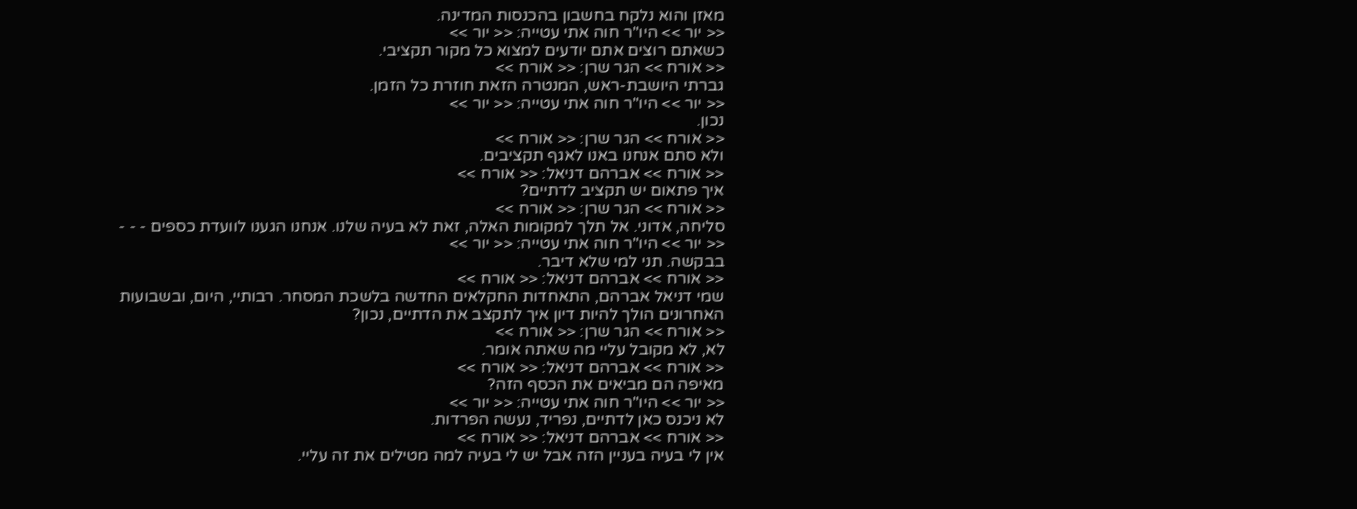מאזן והוא נלקח בחשבון בהכנסות המדינה.
<< יור >> היו"ר חוה אתי עטייה: << יור >>
כשאתם רוצים אתם יודעים למצוא כל מקור תקציבי.
<< אורח >> הגר שרן: << אורח >>
גברתי היושבת-ראש, המנטרה הזאת חוזרת כל הזמן.
<< יור >> היו"ר חוה אתי עטייה: << יור >>
נכון.
<< אורח >> הגר שרן: << אורח >>
ולא סתם אנחנו באנו לאגף תקציבים.
<< אורח >> אברהם דניאל: << אורח >>
איך פתאום יש תקציב לדתיים?
<< אורח >> הגר שרן: << אורח >>
סליחה, אדוני. אל תלך למקומות האלה, זאת לא בעיה שלנו. אנחנו הגענו לוועדת כספים - - -
<< יור >> היו"ר חוה אתי עטייה: << יור >>
בבקשה. תני למי שלא דיבר.
<< אורח >> אברהם דניאל: << אורח >>
שמי דניאל אברהם, התאחדות החקלאים החדשה בלשכת המסחר. רבותיי, היום, ובשבועות האחרונים הולך להיות דיון איך לתקצב את הדתיים, נכון?
<< אורח >> הגר שרן: << אורח >>
לא, לא מקובל עליי מה שאתה אומר.
<< אורח >> אברהם דניאל: << אורח >>
מאיפה הם מביאים את הכסף הזה?
<< יור >> היו"ר חוה אתי עטייה: << יור >>
לא ניכנס כאן לדתיים, נפריד, נעשה הפרדות.
<< אורח >> אברהם דניאל: << אורח >>
אין לי בעיה בעניין הזה אבל יש לי בעיה למה מטילים את זה עליי.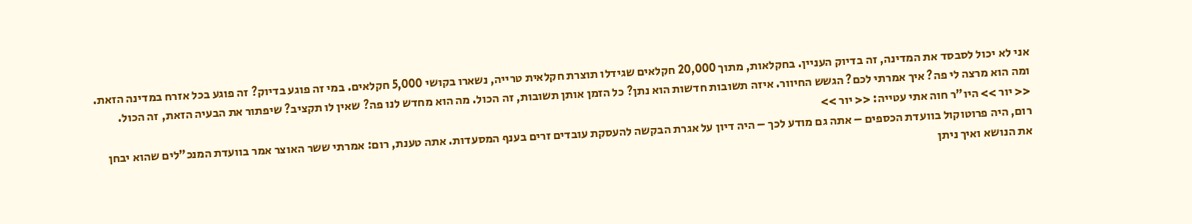אני לא יכול לסבסד את המדינה, זה בדיוק העניין. בחקלאות, מתוך 20,000 חקלאים שגידלו תוצרת חקלאית טרייה, נשארו בקושי 5,000 חקלאים. במי זה פוגע בדיוק? זה פוגע בכל אזרח במדינה הזאת. ומה הוא מרצה לי פה? איך אמרתי לכם? הגשש החיוור. איזה תשובות חדשות הוא נתן? כל הזמן אותן תשובות, זה הכול. מה הוא מחדש לנו פה? שאין לו תקציב? שיפתור את הבעיה הזאת, זה הכול.
<< יור >> היו"ר חוה אתי עטייה: << יור >>
רום, היה פרוטוקול בוועדת הכספים – אתה גם מודע לכך – היה דיון על אגרת הבקשה להעסקת עובדים זרים בענף המסעדות. אתה טענת, רום: אמרתי ששר האוצר אמר בוועדת המנכ"לים שהוא יבחן את הנושא ואיך ניתן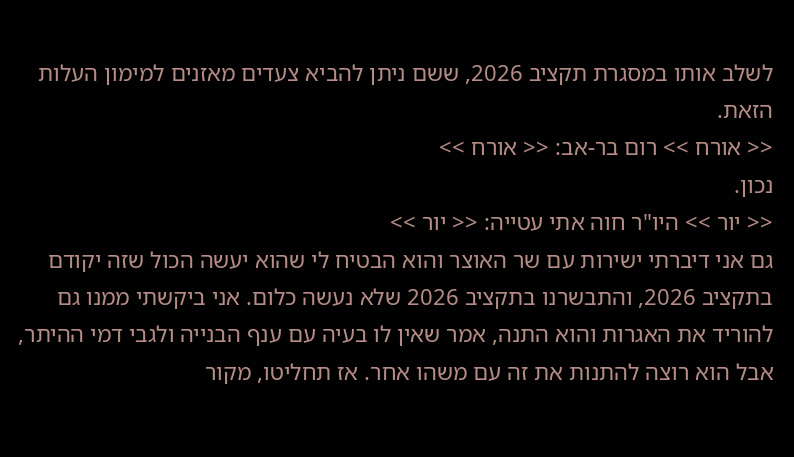לשלב אותו במסגרת תקציב 2026, ששם ניתן להביא צעדים מאזנים למימון העלות הזאת.
<< אורח >> רום בר-אב: << אורח >>
נכון.
<< יור >> היו"ר חוה אתי עטייה: << יור >>
גם אני דיברתי ישירות עם שר האוצר והוא הבטיח לי שהוא יעשה הכול שזה יקודם בתקציב 2026, והתבשרנו בתקציב 2026 שלא נעשה כלום. אני ביקשתי ממנו גם להוריד את האגרות והוא התנה, אמר שאין לו בעיה עם ענף הבנייה ולגבי דמי ההיתר, אבל הוא רוצה להתנות את זה עם משהו אחר. אז תחליטו, מקור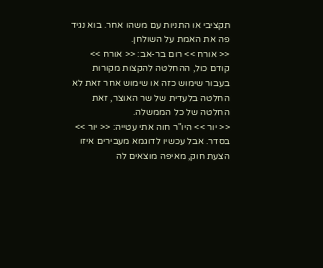תקציבי או התניות עם משהו אחר. בוא נגיד פה את האמת על השולחן.
<< אורח >> רום בר-אב: << אורח >>
קודם כול, ההחלטה להקצות מקורות בעבור שימוש כזה או שימוש אחר זאת לא החלטה בלעדית של שר האוצר, זאת החלטה של כל הממשלה.
<< יור >> היו"ר חוה אתי עטייה: << יור >>
בסדר. אבל עכשיו לדוגמא מעבירים איזו הצעת חוק, מאיפה מוצאים לה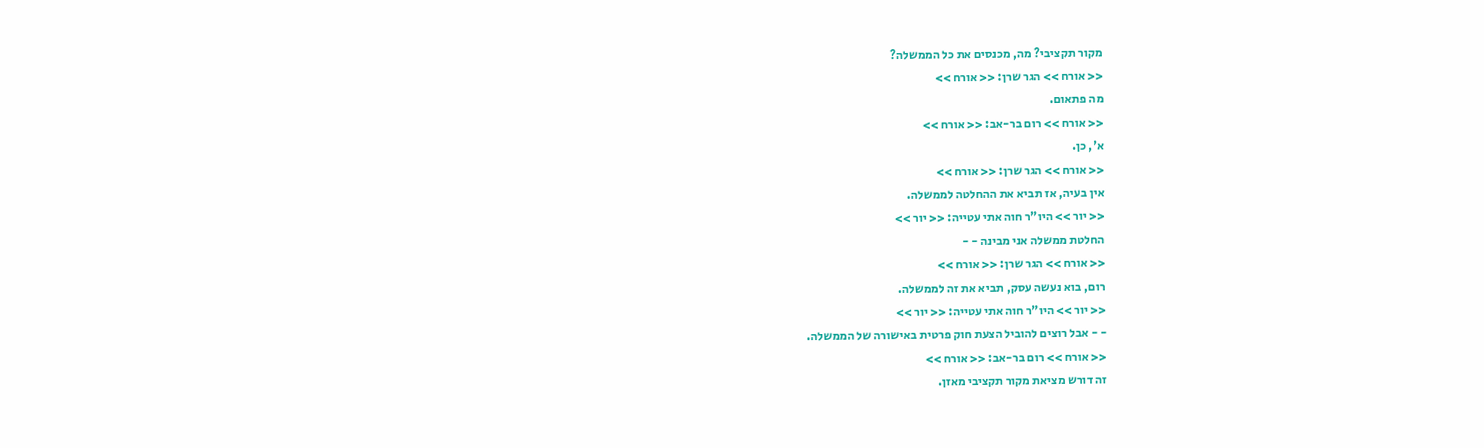מקור תקציבי? מה, מכנסים את כל הממשלה?
<< אורח >> הגר שרן: << אורח >>
מה פתאום.
<< אורח >> רום בר-אב: << אורח >>
א', כן.
<< אורח >> הגר שרן: << אורח >>
אין בעיה, אז תביא את ההחלטה לממשלה.
<< יור >> היו"ר חוה אתי עטייה: << יור >>
החלטת ממשלה אני מבינה - -
<< אורח >> הגר שרן: << אורח >>
רום, בוא נעשה עסק, תביא את זה לממשלה.
<< יור >> היו"ר חוה אתי עטייה: << יור >>
- - אבל רוצים להוביל הצעת חוק פרטית באישורה של הממשלה.
<< אורח >> רום בר-אב: << אורח >>
זה דורש מציאת מקור תקציבי מאזן.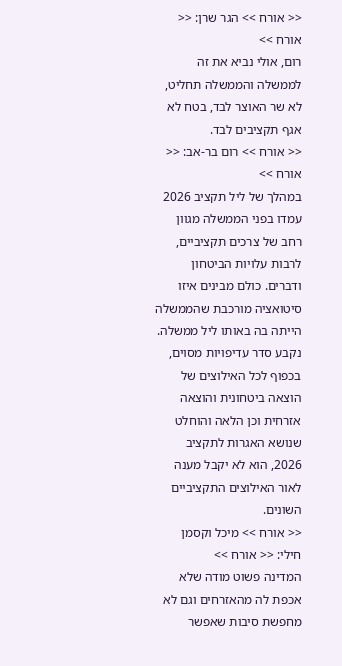<< אורח >> הגר שרן: << אורח >>
רום, אולי נביא את זה לממשלה והממשלה תחליט, לא שר האוצר לבד, בטח לא אגף תקציבים לבד.
<< אורח >> רום בר-אב: << אורח >>
במהלך של ליל תקציב 2026 עמדו בפני הממשלה מגוון רחב של צרכים תקציביים, לרבות עלויות הביטחון ודברים. כולם מבינים איזו סיטואציה מורכבת שהממשלה הייתה בה באותו ליל ממשלה. נקבע סדר עדיפויות מסוים, בכפוף לכל האילוצים של הוצאה ביטחונית והוצאה אזרחית וכן הלאה והוחלט שנושא האגרות לתקציב 2026, הוא לא יקבל מענה לאור האילוצים התקציביים השונים.
<< אורח >> מיכל וקסמן חילי: << אורח >>
המדינה פשוט מודה שלא אכפת לה מהאזרחים וגם לא מחפשת סיבות שאפשר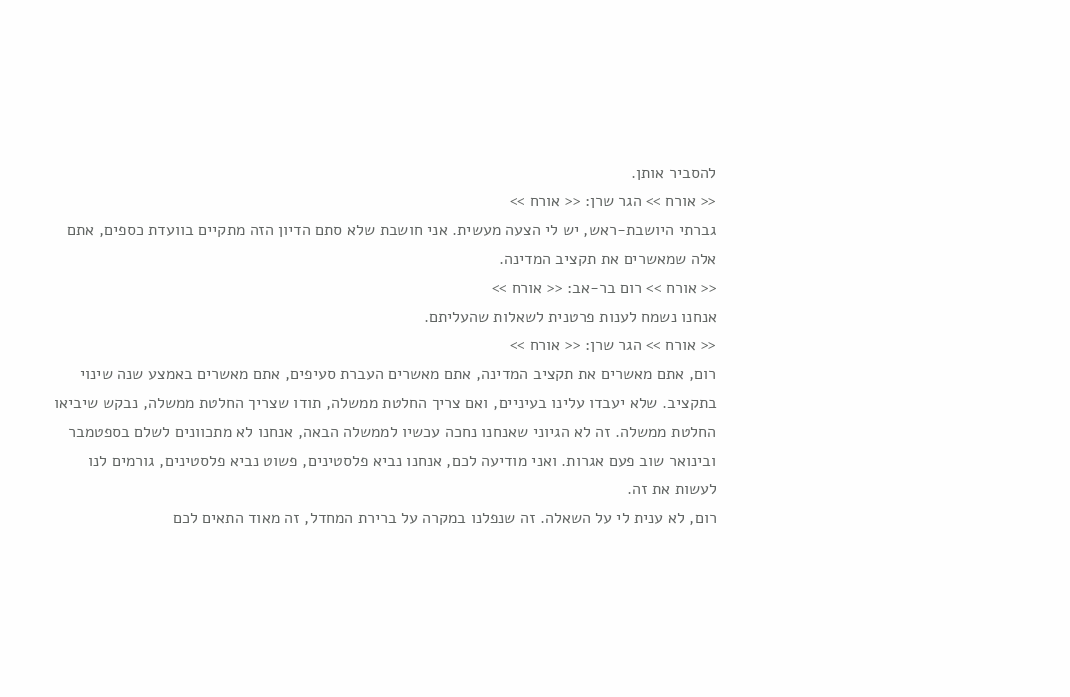להסביר אותן.
<< אורח >> הגר שרן: << אורח >>
גברתי היושבת-ראש, יש לי הצעה מעשית. אני חושבת שלא סתם הדיון הזה מתקיים בוועדת כספים, אתם אלה שמאשרים את תקציב המדינה.
<< אורח >> רום בר-אב: << אורח >>
אנחנו נשמח לענות פרטנית לשאלות שהעליתם.
<< אורח >> הגר שרן: << אורח >>
רום, אתם מאשרים את תקציב המדינה, אתם מאשרים העברת סעיפים, אתם מאשרים באמצע שנה שינוי בתקציב. שלא יעבדו עלינו בעיניים, ואם צריך החלטת ממשלה, תודו שצריך החלטת ממשלה, נבקש שיביאו החלטת ממשלה. זה לא הגיוני שאנחנו נחכה עכשיו לממשלה הבאה, אנחנו לא מתכוונים לשלם בספטמבר ובינואר שוב פעם אגרות. ואני מודיעה לכם, אנחנו נביא פלסטינים, פשוט נביא פלסטינים, גורמים לנו לעשות את זה.
רום, לא ענית לי על השאלה. זה שנפלנו במקרה על ברירת המחדל, זה מאוד התאים לכם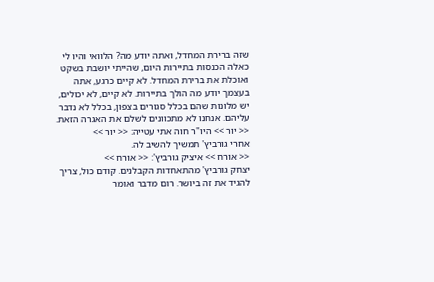שזה ברירת המחדל, ואתה יודע מה? הלוואי והיו לי כאלה הכנסות בתיירות היום, שהייתי יושבת בשקט ואוכלת את ברירת המחדל. לא קיים כרגע, אתה בעצמך יודע מה הולך בתיירות. לא קיים, לא יכולים, יש מלונות שהם בכלל סגורים בצפון, בכלל לא נדבר עליהם. אנחנו לא מתכוונים לשלם את האגרה הזאת.
<< יור >> היו"ר חוה אתי עטייה: << יור >>
אחרי גורביץ' תמשיך להשיב לה.
<< אורח >> איציק גורביץ': << אורח >>
יצחק גורביץ' מהתאחדות הקבלנים. קודם כול, צריך להגיד את זה ביושר. רום מדבר ואומר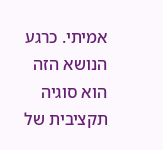אמיתי. כרגע הנושא הזה הוא סוגיה תקציבית של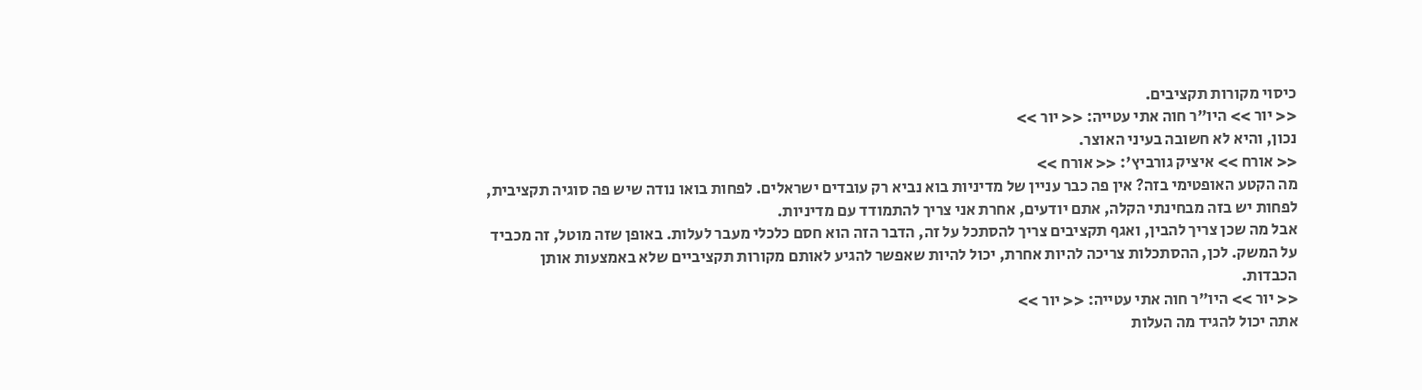כיסוי מקורות תקציבים.
<< יור >> היו"ר חוה אתי עטייה: << יור >>
נכון, והיא לא חשובה בעיני האוצר.
<< אורח >> איציק גורביץ': << אורח >>
מה הקטע האופטימי בזה? אין פה כבר עניין של מדיניות בוא נביא רק עובדים ישראלים. לפחות בואו נודה שיש פה סוגיה תקציבית, לפחות יש בזה מבחינתי הקלה, אתם יודעים, אחרת אני צריך להתמודד עם מדיניות.
אבל מה שכן צריך להבין, ואגף תקציבים צריך להסתכל על זה, הדבר הזה הוא חסם כלכלי מעבר לעלות. באופן שזה מוטל, זה מכביד על המשק. לכן, ההסתכלות צריכה להיות אחרת, יכול להיות שאפשר להגיע לאותם מקורות תקציביים שלא באמצעות אותן הכבדות.
<< יור >> היו"ר חוה אתי עטייה: << יור >>
אתה יכול להגיד מה העלות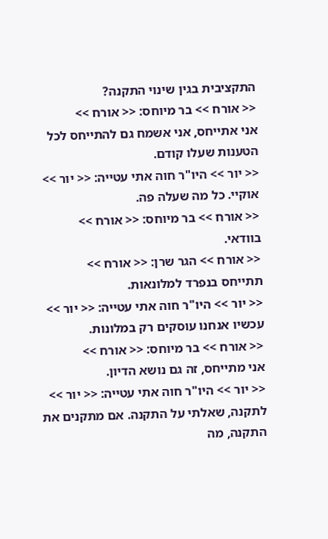התקציבית בגין שינוי התקנה?
<< אורח >> בר מיוחס: << אורח >>
אני אתייחס, אני אשמח גם להתייחס לכל הטענות שעלו קודם.
<< יור >> היו"ר חוה אתי עטייה: << יור >>
אוקיי. כל מה שעלה פה.
<< אורח >> בר מיוחס: << אורח >>
בוודאי.
<< אורח >> הגר שרן: << אורח >>
תתייחס בנפרד למלונאות.
<< יור >> היו"ר חוה אתי עטייה: << יור >>
עכשיו אנחנו עוסקים רק במלונות.
<< אורח >> בר מיוחס: << אורח >>
אני מתייחס, זה גם נושא הדיון.
<< יור >> היו"ר חוה אתי עטייה: << יור >>
לתקנה, שאלתי על התקנה. אם מתקנים את התקנה, מה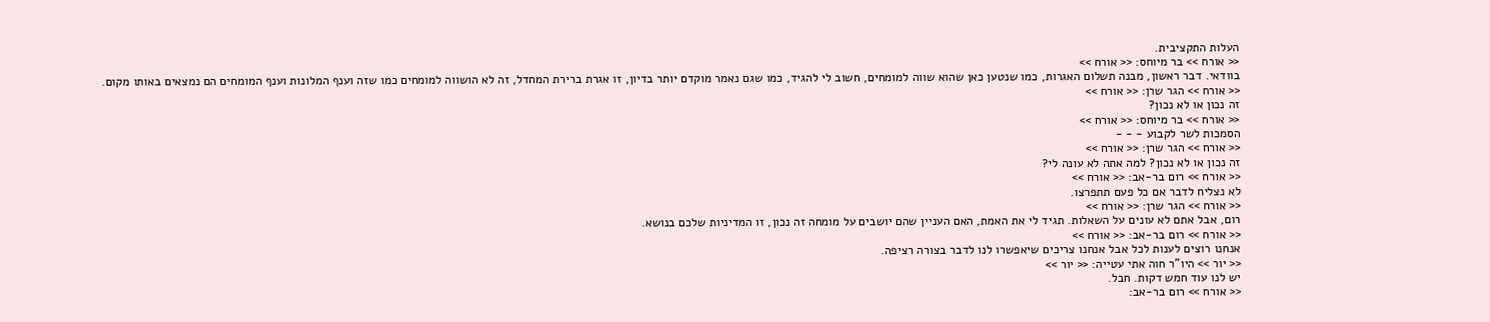העלות התקציבית.
<< אורח >> בר מיוחס: << אורח >>
בוודאי. דבר ראשון, מבנה תשלום האגרות, כמו שנטען כאן שהוא שווה למומחים, חשוב לי להגיד, כמו שגם נאמר מוקדם יותר בדיון, זו אגרת ברירת המחדל, זה לא הושווה למומחים כמו שזה וענף המלונות וענף המומחים הם נמצאים באותו מקום.
<< אורח >> הגר שרן: << אורח >>
זה נכון או לא נכון?
<< אורח >> בר מיוחס: << אורח >>
הסמכות לשר לקבוע - - -
<< אורח >> הגר שרן: << אורח >>
זה נכון או לא נכון? למה אתה לא עונה לי?
<< אורח >> רום בר-אב: << אורח >>
לא נצליח לדבר אם כל פעם תתפרצו.
<< אורח >> הגר שרן: << אורח >>
רום, אבל אתם לא עונים על השאלות. תגיד לי את האמת, האם העניין שהם יושבים על מומחה זה נכון, זו המדיניות שלכם בנושא.
<< אורח >> רום בר-אב: << אורח >>
אנחנו רוצים לענות לכל אבל אנחנו צריכים שיאפשרו לנו לדבר בצורה רציפה.
<< יור >> היו"ר חוה אתי עטייה: << יור >>
יש לנו עוד חמש דקות. חבל.
<< אורח >> רום בר-אב: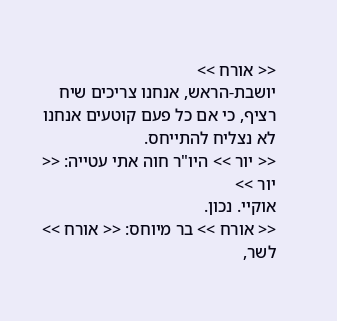<< אורח >>
יושבת-הראש, אנחנו צריכים שיח רציף, כי אם כל פעם קוטעים אנחנו לא נצליח להתייחס.
<< יור >> היו"ר חוה אתי עטייה: << יור >>
אוקיי. נכון.
<< אורח >> בר מיוחס: << אורח >>
לשר,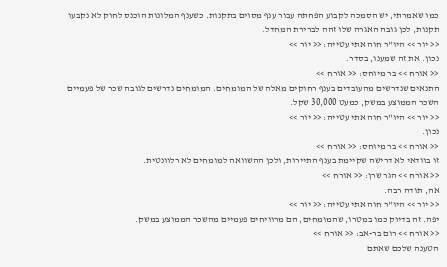כמו שאמרתי, יש הסמכה לקבוע הפחתה עבור ענף מסוים בתקנות. כשענף המלונות הוכנס לחוק לא נקבעו תקנות, לכן גובה האגרה שלו זהה לברירת המחדל.
<< יור >> היו"ר חוה אתי עטייה: << יור >>
נכון. את זה שמענו, בסדר.
<< אורח >> בר מיוחס: << אורח >>
התנאים שנדרשים מהעובדים בענף רחוקים מאלה של המומחים. המומחים נדרשים לגובה שכר של פעמיים השכר הממוצע במשק, כמעט 30,000 שקל.
<< יור >> היו"ר חוה אתי עטייה: << יור >>
נכון.
<< אורח >> בר מיוחס: << אורח >>
זו בוודאי לא דרישה שקיימת בענף התיירות, ולכן ההשוואה למומחים לא רלוונטית.
<< אורח >> הגר שרן: << אורח >>
אה, תודה רבה.
<< יור >> היו"ר חוה אתי עטייה: << יור >>
יפה. זה בדיוק כמו במטרו, שהמומחים, הם מרוויחים פעמיים מהשכר הממוצע במשק.
<< אורח >> רום בר-אב: << אורח >>
הטענה שלכם שאתם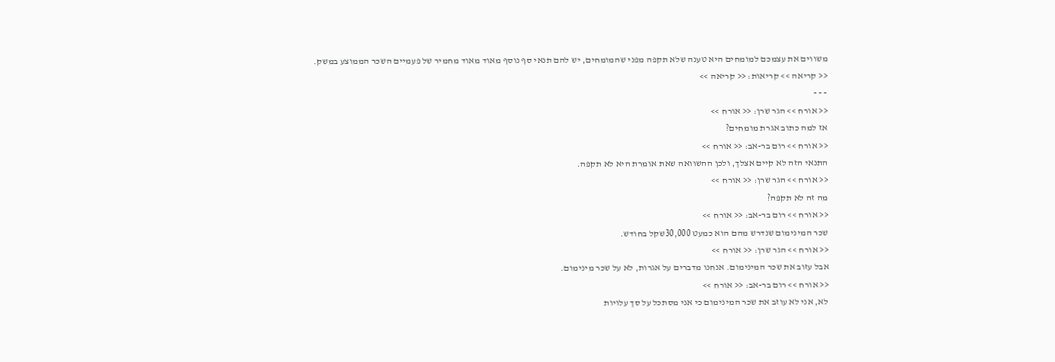משווים את עצמכם למומחים היא טענה שלא תקפה מפני שהמומחים, יש להם תנאי סף נוסף מאוד מאוד מחמיר של פעמיים השכר הממוצע במשק.
<< קריאה >> קריאות: << קריאה >>
- - -
<< אורח >> הגר שרן: << אורח >>
אז למה כתוב אגרת מומחים?
<< אורח >> רום בר-אב: << אורח >>
התנאי הזה לא קיים אצלך, ולכן ההשוואה שאת אומרת היא לא תקפה.
<< אורח >> הגר שרן: << אורח >>
מה זה לא תקפה?
<< אורח >> רום בר-אב: << אורח >>
שכר המינימום שנדרש מהם הוא כמעט 30,000שקל בחודש.
<< אורח >> הגר שרן: << אורח >>
אבל עזוב את שכר המינימום. אנחנו מדברים על אגרות, לא על שכר מינימום.
<< אורח >> רום בר-אב: << אורח >>
לא, אני לא עוזב את שכר המינימום כי אני מסתכל על סך עלויות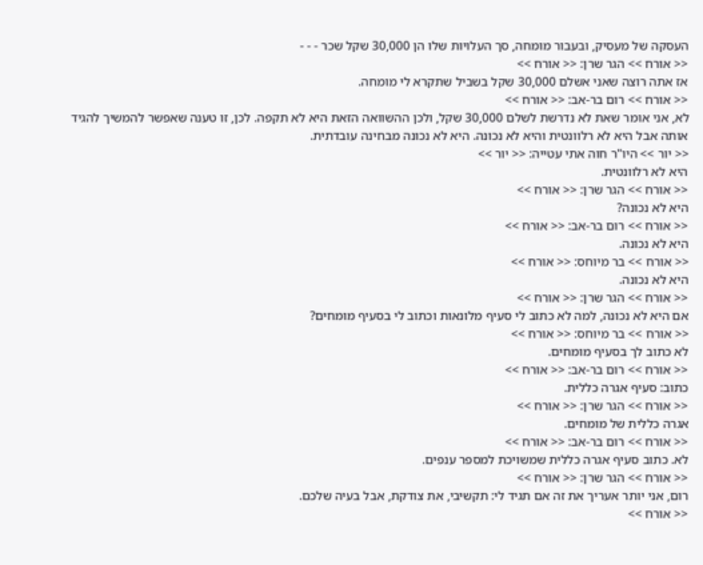העסקה של מעסיק, ובעבור מומחה, סך העלויות שלו הן 30,000 שקל שכר - - -
<< אורח >> הגר שרן: << אורח >>
אז אתה רוצה שאני אשלם 30,000 שקל בשביל שתקרא לי מומחה.
<< אורח >> רום בר-אב: << אורח >>
לא, אני אומר שאת לא נדרשת לשלם 30,000 שקל, ולכן ההשוואה הזאת היא לא תקפה. לכן, זו טענה שאפשר להמשיך להגיד אותה אבל היא לא רלוונטית והיא לא נכונה. היא לא נכונה מבחינה עובדתית.
<< יור >> היו"ר חוה אתי עטייה: << יור >>
היא לא רלוונטית.
<< אורח >> הגר שרן: << אורח >>
היא לא נכונה?
<< אורח >> רום בר-אב: << אורח >>
היא לא נכונה.
<< אורח >> בר מיוחס: << אורח >>
היא לא נכונה.
<< אורח >> הגר שרן: << אורח >>
אם היא לא נכונה, למה לא כתוב לי סעיף מלונאות וכתוב לי בסעיף מומחים?
<< אורח >> בר מיוחס: << אורח >>
לא כתוב לך בסעיף מומחים.
<< אורח >> רום בר-אב: << אורח >>
כתוב: סעיף אגרה כללית.
<< אורח >> הגר שרן: << אורח >>
אגרה כללית של מומחים.
<< אורח >> רום בר-אב: << אורח >>
לא. כתוב סעיף אגרה כללית שמשויכת למספר ענפים.
<< אורח >> הגר שרן: << אורח >>
רום, אני יותר אעריך את זה אם תגיד לי: תקשיבי, את צודקת, אבל בעיה שלכם.
<< אורח >>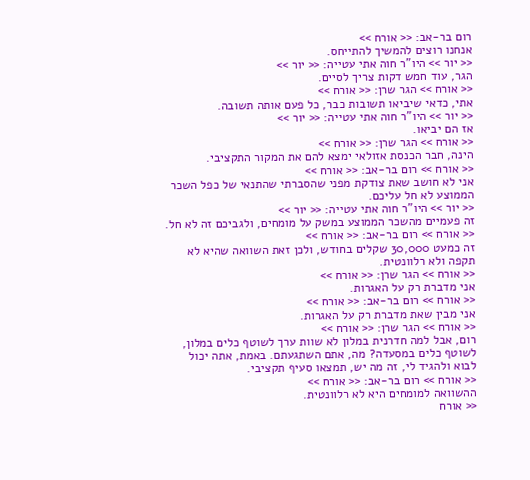רום בר-אב: << אורח >>
אנחנו רוצים להמשיך להתייחס.
<< יור >> היו"ר חוה אתי עטייה: << יור >>
הגר, עוד חמש דקות צריך לסיים.
<< אורח >> הגר שרן: << אורח >>
אתי, כדאי שיביאו תשובות כבר, כל פעם אותה תשובה.
<< יור >> היו"ר חוה אתי עטייה: << יור >>
אז הם יביאו.
<< אורח >> הגר שרן: << אורח >>
הינה, חבר הכנסת אזולאי ימצא להם את המקור התקציבי.
<< אורח >> רום בר-אב: << אורח >>
אני לא חושב שאת צודקת מפני שהסברתי שהתנאי של כפל השכר הממוצע לא חל עליכם.
<< יור >> היו"ר חוה אתי עטייה: << יור >>
זה פעמיים מהשכר הממוצע במשק על מומחים, ולגביכם זה לא חל.
<< אורח >> רום בר-אב: << אורח >>
זה כמעט 30,000 שקלים בחודש, ולכן זאת השוואה שהיא לא תקפה ולא רלוונטית.
<< אורח >> הגר שרן: << אורח >>
אני מדברת רק על האגרות.
<< אורח >> רום בר-אב: << אורח >>
אני מבין שאת מדברת רק על האגרות.
<< אורח >> הגר שרן: << אורח >>
רום, אבל למה חדרנית במלון לא שוות ערך לשוטף כלים במלון, לשוטף כלים במסעדה? מה, אתם השתגעתם. באמת, אתה יכול לבוא ולהגיד לי, זה מה יש, תמצאו סעיף תקציבי.
<< אורח >> רום בר-אב: << אורח >>
ההשוואה למומחים היא לא רלוונטית.
<< אורח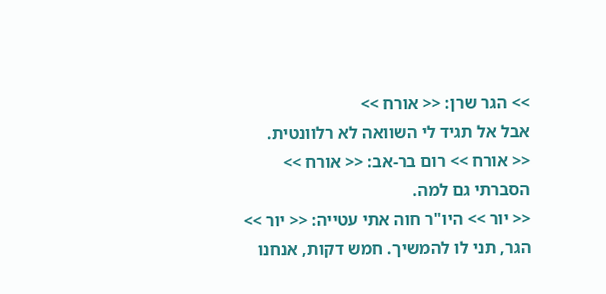>> הגר שרן: << אורח >>
אבל אל תגיד לי השוואה לא רלוונטית.
<< אורח >> רום בר-אב: << אורח >>
הסברתי גם למה.
<< יור >> היו"ר חוה אתי עטייה: << יור >>
הגר, תני לו להמשיך. חמש דקות, אנחנו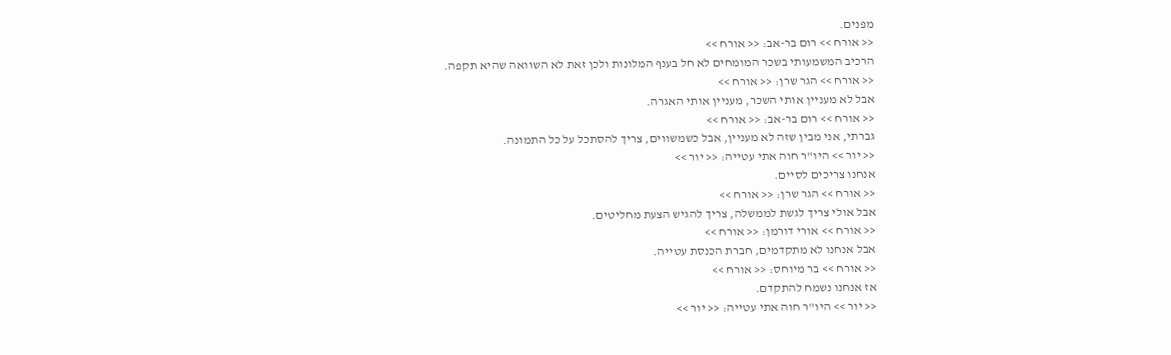מפנים.
<< אורח >> רום בר-אב: << אורח >>
הרכיב המשמעותי בשכר המומחים לא חל בענף המלונות ולכן זאת לא השוואה שהיא תקפה.
<< אורח >> הגר שרן: << אורח >>
אבל לא מעניין אותי השכר, מעניין אותי האגרה.
<< אורח >> רום בר-אב: << אורח >>
גברתי, אני מבין שזה לא מעניין, אבל כשמשווים, צריך להסתכל על כל התמונה.
<< יור >> היו"ר חוה אתי עטייה: << יור >>
אנחנו צריכים לסיים.
<< אורח >> הגר שרן: << אורח >>
אבל אולי צריך לגשת לממשלה, צריך להגיש הצעת מחליטים.
<< אורח >> אורי דורמן: << אורח >>
אבל אנחנו לא מתקדמים, חברת הכנסת עטייה.
<< אורח >> בר מיוחס: << אורח >>
אז אנחנו נשמח להתקדם.
<< יור >> היו"ר חוה אתי עטייה: << יור >>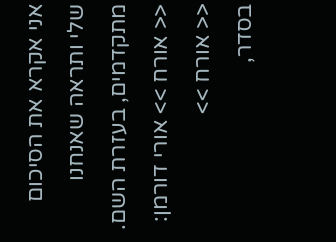אני אקרא את הסיכום שלי ותראה שאנחנו מתקדמים, בעזרת השם.
<< אורח >> אורי דורמן: << אורח >>
בסדר,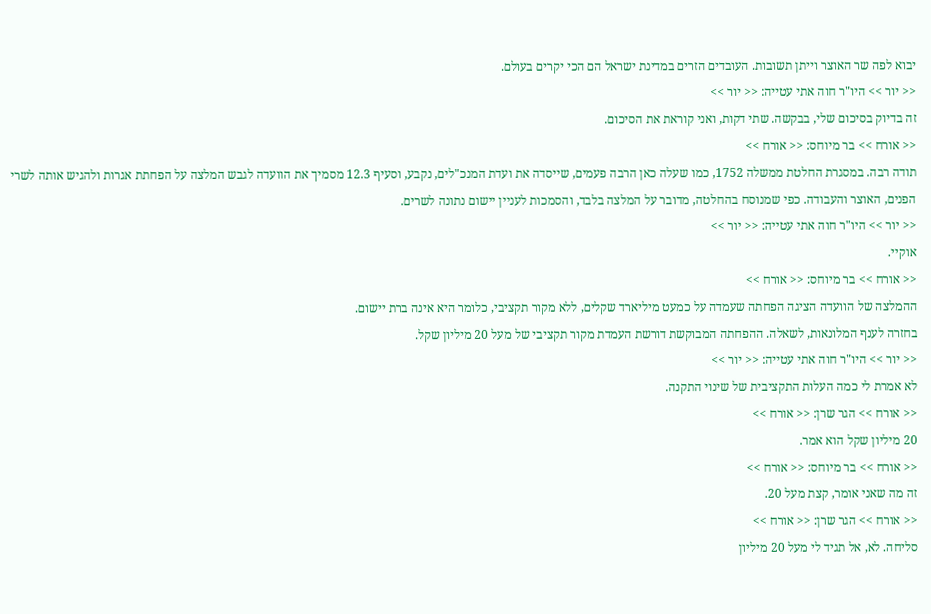יבוא לפה שר האוצר וייתן תשובות. העובדים הזרים במדינת ישראל הם הכי יקרים בעולם.
<< יור >> היו"ר חוה אתי עטייה: << יור >>
זה בדיוק בסיכום שלי, בבקשה. שתי דקות, ואני קוראת את הסיכום.
<< אורח >> בר מיוחס: << אורח >>
תודה רבה. במסגרת החלטת ממשלה 1752, כמו שעלה כאן הרבה פעמים, שייסדה את ועדת המנכ"לים, נקבע, וסעיף 12.3 מסמיך את הוועדה לגבש המלצה על הפחתת אגרות ולהגיש אותה לשרי הפנים, האוצר והעבודה. כפי שמנוסח בהחלטה, מדובר על המלצה בלבד, והסמכות לעניין יישום נתונה לשרים.
<< יור >> היו"ר חוה אתי עטייה: << יור >>
אוקיי.
<< אורח >> בר מיוחס: << אורח >>
ההמלצה של הוועדה הציגה הפחתה שעמדה על כמעט מיליארד שקלים, ללא מקור תקציבי, כלומר היא אינה ברת יישום.
בחזרה לענף המלונאות, לשאלה. ההפחתה המבוקשת דורשת העמדת מקור תקציבי של מעל 20 מיליון שקל.
<< יור >> היו"ר חוה אתי עטייה: << יור >>
לא אמרת לי כמה העלות התקציבית של שינוי התקנה.
<< אורח >> הגר שרן: << אורח >>
20 מיליון שקל הוא אמר.
<< אורח >> בר מיוחס: << אורח >>
זה מה שאני אומר, קצת מעל 20.
<< אורח >> הגר שרן: << אורח >>
סליחה. לא, אל תגיד לי מעל 20 מיליון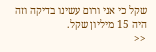שקל כי אני ורום עשינו בדיקה וזה היה 15 מיליון שקל.
<<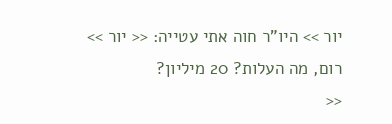יור >> היו"ר חוה אתי עטייה: << יור >>
רום, מה העלות? 20 מיליון?
<<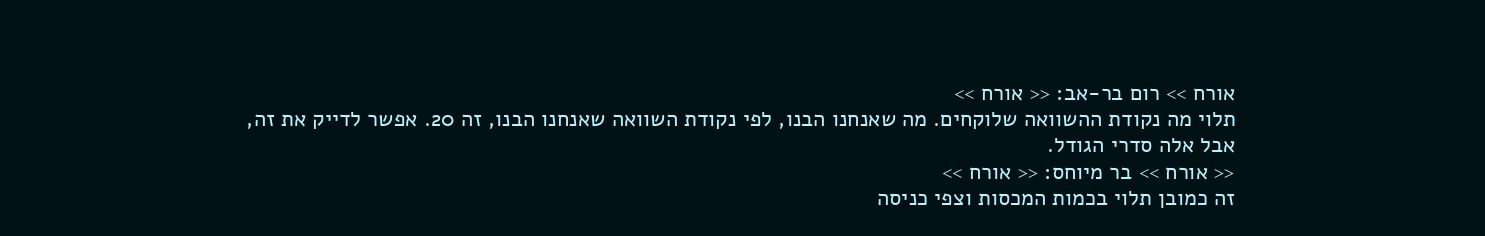אורח >> רום בר-אב: << אורח >>
תלוי מה נקודת ההשוואה שלוקחים. מה שאנחנו הבנו, לפי נקודת השוואה שאנחנו הבנו, זה 20. אפשר לדייק את זה, אבל אלה סדרי הגודל.
<< אורח >> בר מיוחס: << אורח >>
זה כמובן תלוי בכמות המכסות וצפי כניסה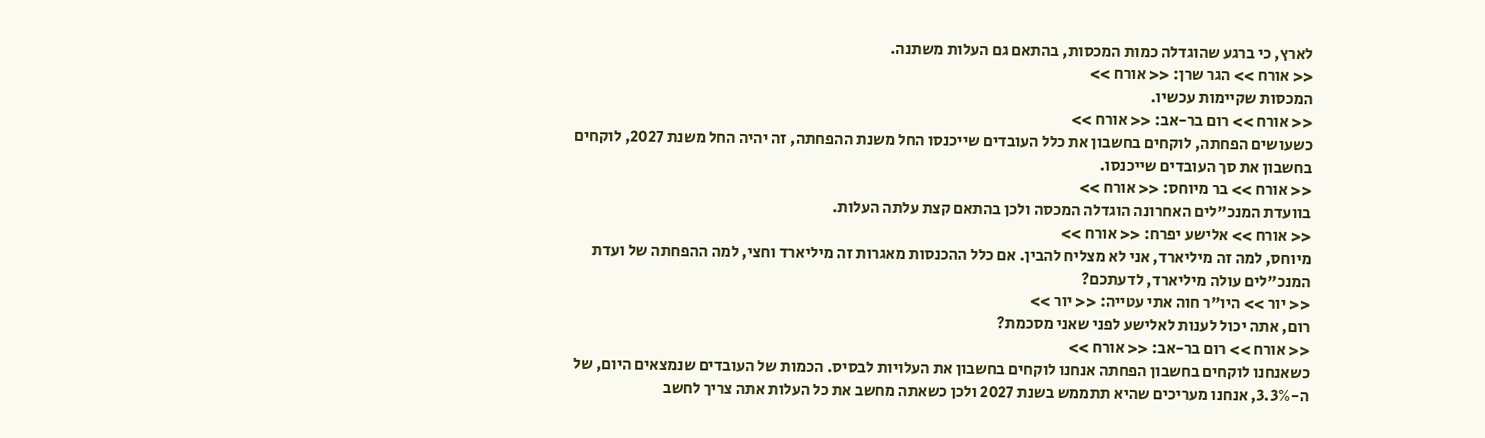לארץ, כי ברגע שהוגדלה כמות המכסות, בהתאם גם העלות משתנה.
<< אורח >> הגר שרן: << אורח >>
המכסות שקיימות עכשיו.
<< אורח >> רום בר-אב: << אורח >>
כשעושים הפחתה, לוקחים בחשבון את כלל העובדים שייכנסו החל משנת ההפחתה, זה יהיה החל משנת 2027, לוקחים בחשבון את סך העובדים שייכנסו.
<< אורח >> בר מיוחס: << אורח >>
בוועדת המנכ"לים האחרונה הוגדלה המכסה ולכן בהתאם קצת עלתה העלות.
<< אורח >> אלישע יפרח: << אורח >>
מיוחס, למה זה מיליארד, אני לא מצליח להבין. אם כלל ההכנסות מאגרות זה מיליארד וחצי, למה ההפחתה של ועדת המנכ"לים עולה מיליארד, לדעתכם?
<< יור >> היו"ר חוה אתי עטייה: << יור >>
רום, אתה יכול לענות לאלישע לפני שאני מסכמת?
<< אורח >> רום בר-אב: << אורח >>
כשאנחנו לוקחים בחשבון הפחתה אנחנו לוקחים בחשבון את העלויות לבסיס. הכמות של העובדים שנמצאים היום, של ה-3.3%, אנחנו מעריכים שהיא תתממש בשנת 2027 ולכן כשאתה מחשב את כל העלות אתה צריך לחשב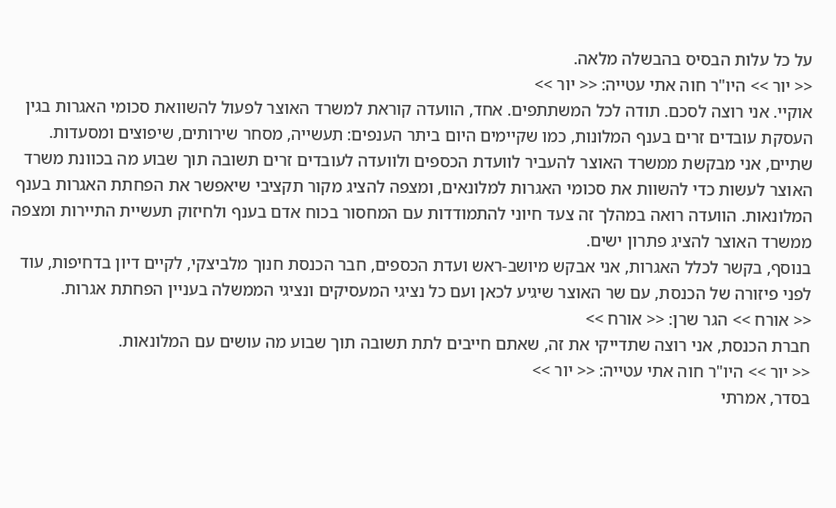על כל עלות הבסיס בהבשלה מלאה.
<< יור >> היו"ר חוה אתי עטייה: << יור >>
אוקיי. אני רוצה לסכם. תודה לכל המשתתפים. אחד, הוועדה קוראת למשרד האוצר לפעול להשוואת סכומי האגרות בגין העסקת עובדים זרים בענף המלונות, כמו שקיימים היום ביתר הענפים: תעשייה, מסחר שירותים, שיפוצים ומסעדות.
שתיים, אני מבקשת ממשרד האוצר להעביר לוועדת הכספים ולוועדה לעובדים זרים תשובה תוך שבוע מה בכוונת משרד האוצר לעשות כדי להשוות את סכומי האגרות למלונאים, ומצפה להציג מקור תקציבי שיאפשר את הפחתת האגרות בענף המלונאות. הוועדה רואה במהלך זה צעד חיוני להתמודדות עם המחסור בכוח אדם בענף ולחיזוק תעשיית התיירות ומצפה ממשרד האוצר להציג פתרון ישים.
בנוסף, בקשר לכלל האגרות, אני אבקש מיושב-ראש ועדת הכספים, חבר הכנסת חנוך מלביצקי, לקיים דיון בדחיפות, עוד לפני פיזורה של הכנסת, עם שר האוצר שיגיע לכאן ועם כל נציגי המעסיקים ונציגי הממשלה בעניין הפחתת אגרות.
<< אורח >> הגר שרן: << אורח >>
חברת הכנסת, אני רוצה שתדייקי את זה, שאתם חייבים לתת תשובה תוך שבוע מה עושים עם המלונאות.
<< יור >> היו"ר חוה אתי עטייה: << יור >>
בסדר, אמרתי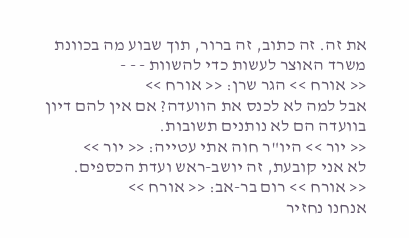את זה. זה כתוב, זה ברור, תוך שבוע מה בכוונת משרד האוצר לעשות כדי להשוות - - -
<< אורח >> הגר שרן: << אורח >>
אבל למה לא לכנס את הוועדה? אם אין להם דיון בוועדה הם לא נותנים תשובות.
<< יור >> היו"ר חוה אתי עטייה: << יור >>
לא אני קובעת, זה יושב-ראש ועדת הכספים.
<< אורח >> רום בר-אב: << אורח >>
אנחנו נחזיר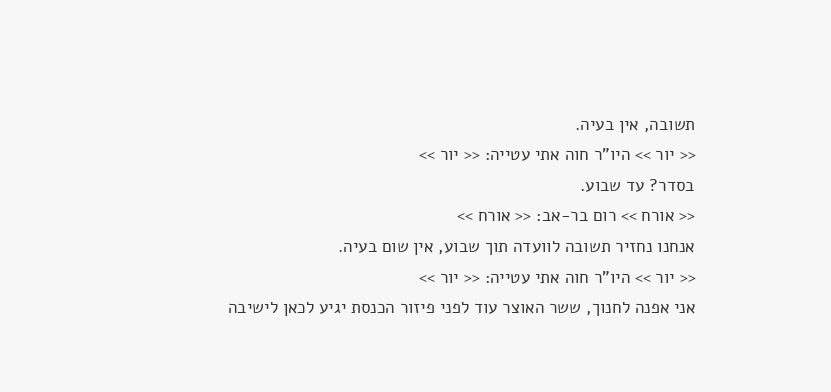תשובה, אין בעיה.
<< יור >> היו"ר חוה אתי עטייה: << יור >>
בסדר? עד שבוע.
<< אורח >> רום בר-אב: << אורח >>
אנחנו נחזיר תשובה לוועדה תוך שבוע, אין שום בעיה.
<< יור >> היו"ר חוה אתי עטייה: << יור >>
אני אפנה לחנוך, ששר האוצר עוד לפני פיזור הכנסת יגיע לכאן לישיבה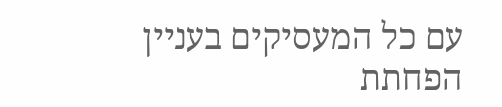עם כל המעסיקים בעניין הפחתת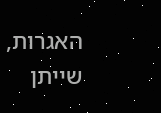האגרות, שייתן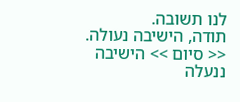לנו תשובה.
תודה, הישיבה נעולה.
<< סיום >> הישיבה ננעלה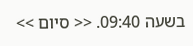בשעה 09:40. << סיום >>